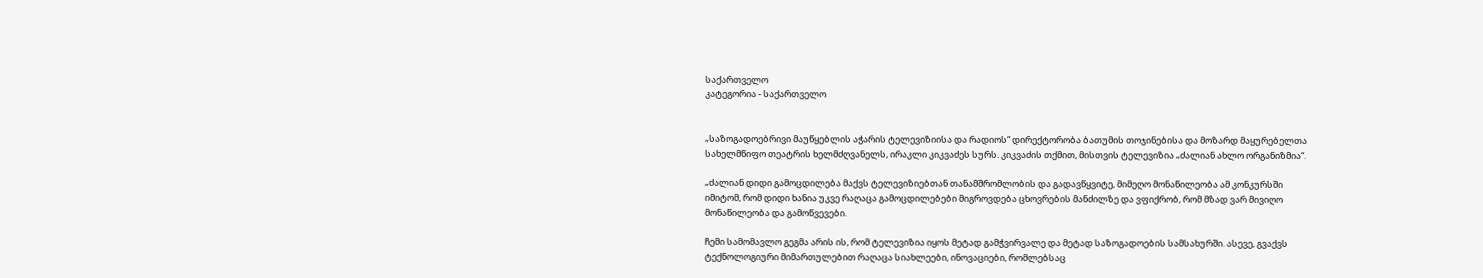საქართველო
კატეგორია - საქართველო


„საზოგადოებრივი მაუწყებლის აჭარის ტელევიზიისა და რადიოს“ დირექტორობა ბათუმის თოჯინებისა და მოზარდ მაყურებელთა სახელმწიფო თეატრის ხელმძღვანელს, ირაკლი კიკვაძეს სურს. კიკვაძის თქმით, მისთვის ტელევიზია „ძალიან ახლო ორგანიზმია“.

„ძალიან დიდი გამოცდილება მაქვს ტელევიზიებთან თანამშრომლობის და გადავწყვიტე, მიმეღო მონაწილეობა ამ კონკურსში იმიტომ, რომ დიდი ხანია უკვე რაღაცა გამოცდილებები მიგროვდება ცხოვრების მანძილზე და ვფიქრობ, რომ მზად ვარ მივიღო მონაწილეობა და გამოწვევები.

ჩემი სამომავლო გეგმა არის ის, რომ ტელევიზია იყოს მეტად გამჭვირვალე და მეტად საზოგადოების სამსახურში. ასევე, გვაქვს ტექნოლოგიური მიმართულებით რაღაცა სიახლეები, ინოვაციები, რომლებსაც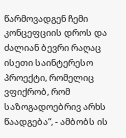წარმოვადგენ ჩემი კონცეფციის დროს და ძალიან ბევრი რაღაც ისეთი საინტერესო პროექტი, რომელიც ვფიქრობ, რომ საზოგადოებრივ არხს წაადგება“, - ამბობს ის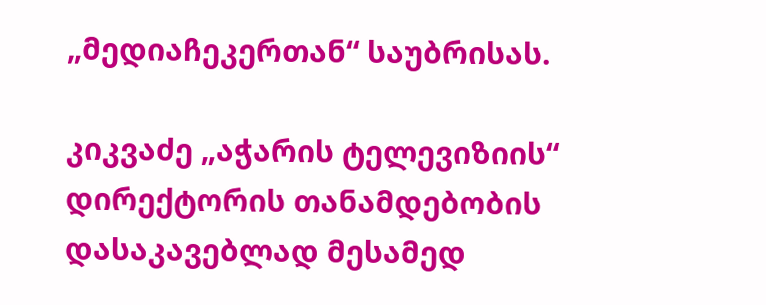„მედიაჩეკერთან“ საუბრისას.

კიკვაძე „აჭარის ტელევიზიის“ დირექტორის თანამდებობის დასაკავებლად მესამედ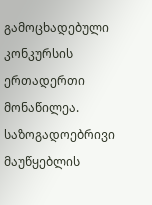გამოცხადებული კონკურსის ერთადერთი მონაწილეა. საზოგადოებრივი მაუწყებლის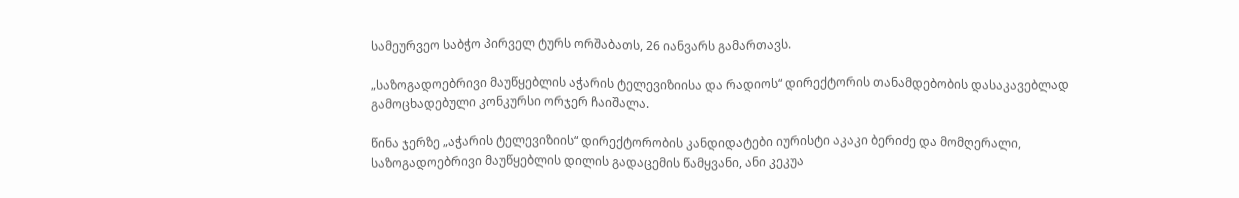სამეურვეო საბჭო პირველ ტურს ორშაბათს, 26 იანვარს გამართავს.

„საზოგადოებრივი მაუწყებლის აჭარის ტელევიზიისა და რადიოს“ დირექტორის თანამდებობის დასაკავებლად გამოცხადებული კონკურსი ორჯერ ჩაიშალა.

წინა ჯერზე „აჭარის ტელევიზიის“ დირექტორობის კანდიდატები იურისტი აკაკი ბერიძე და მომღერალი, საზოგადოებრივი მაუწყებლის დილის გადაცემის წამყვანი, ანი კეკუა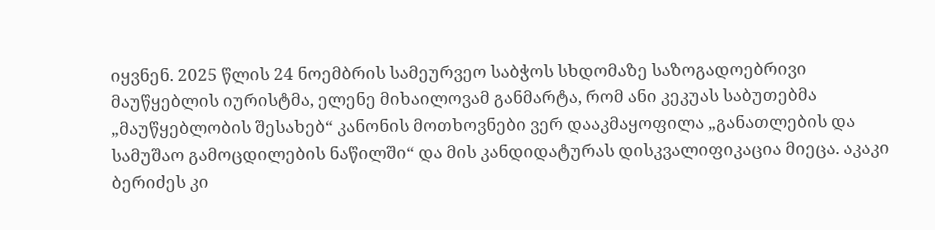იყვნენ. 2025 წლის 24 ნოემბრის სამეურვეო საბჭოს სხდომაზე საზოგადოებრივი მაუწყებლის იურისტმა, ელენე მიხაილოვამ განმარტა, რომ ანი კეკუას საბუთებმა „მაუწყებლობის შესახებ“ კანონის მოთხოვნები ვერ დააკმაყოფილა „განათლების და სამუშაო გამოცდილების ნაწილში“ და მის კანდიდატურას დისკვალიფიკაცია მიეცა. აკაკი ბერიძეს კი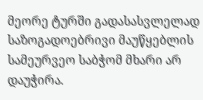მეორე ტურში გადასასვლელად საზოგადოებრივი მაუწყებლის სამეურვეო საბჭომ მხარი არ დაუჭირა.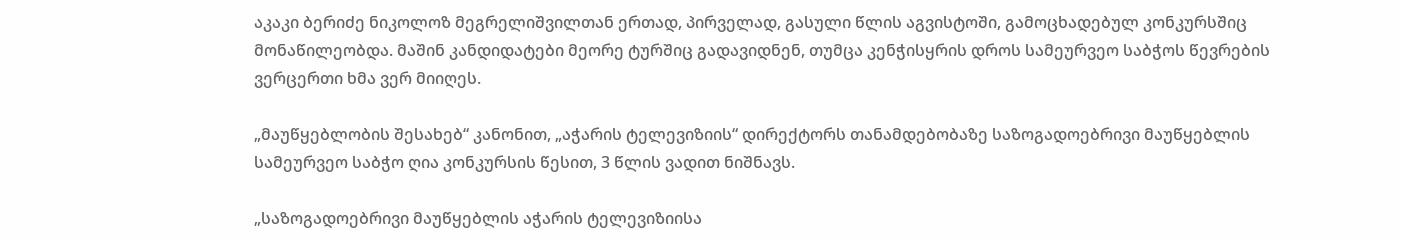აკაკი ბერიძე ნიკოლოზ მეგრელიშვილთან ერთად, პირველად, გასული წლის აგვისტოში, გამოცხადებულ კონკურსშიც მონაწილეობდა. მაშინ კანდიდატები მეორე ტურშიც გადავიდნენ, თუმცა კენჭისყრის დროს სამეურვეო საბჭოს წევრების ვერცერთი ხმა ვერ მიიღეს.

„მაუწყებლობის შესახებ“ კანონით, „აჭარის ტელევიზიის“ დირექტორს თანამდებობაზე საზოგადოებრივი მაუწყებლის სამეურვეო საბჭო ღია კონკურსის წესით, 3 წლის ვადით ნიშნავს.

„საზოგადოებრივი მაუწყებლის აჭარის ტელევიზიისა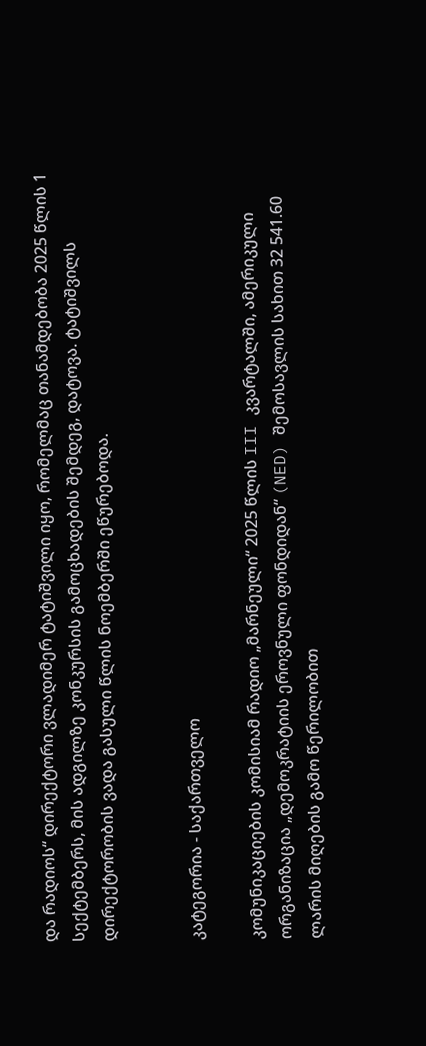და რადიოს“ დირექტორი ვლადიმერ ტატიშვილი იყო, რომელმაც თანამდებობა 2025 წლის 1 სექტემბერს, მის ადგილზე კონკურსის გამოცხადების შემდეგ, დატოვა. ტატიშვილს დირექტორობის ვადა გასული წლის ნოემბერში ეწურებოდა.


კატეგორია - საქართველო

კომუნიკაციების კომისიამ რადიო „მარნეული“ 2025 წლის III კვარტალში, ამერიკული ორგანიზაცია „დემოკრატიის ეროვნული ფონდიდან“ (NED) შემოსავლის სახით 32 541.60 ლარის მიღების გამო წერილობით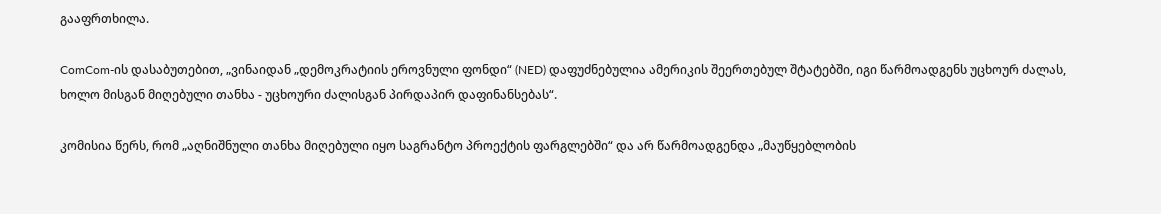გააფრთხილა.

ComCom-ის დასაბუთებით, „ვინაიდან „დემოკრატიის ეროვნული ფონდი“ (NED) დაფუძნებულია ამერიკის შეერთებულ შტატებში, იგი წარმოადგენს უცხოურ ძალას, ხოლო მისგან მიღებული თანხა - უცხოური ძალისგან პირდაპირ დაფინანსებას“.

კომისია წერს, რომ „აღნიშნული თანხა მიღებული იყო საგრანტო პროექტის ფარგლებში“ და არ წარმოადგენდა „მაუწყებლობის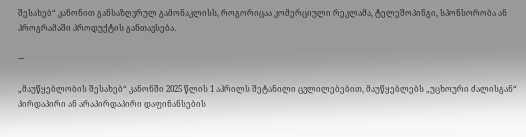შესახებ“ კანონით განსაზღვრულ გამონაკლისს, როგორიცაა კომერციული რეკლამა, ტელეშოპინგი, სპონსორობა ან პროგრამაში პროდუქტის განთავსება.

---

„მაუწყებლობის შესახებ“ კანონში 2025 წლის 1 აპრილს შეტანილი ცვლილებებით, მაუწყებლებს „უცხოური ძალისგან“ პირდაპირი ან არაპირდაპირი დაფინანსების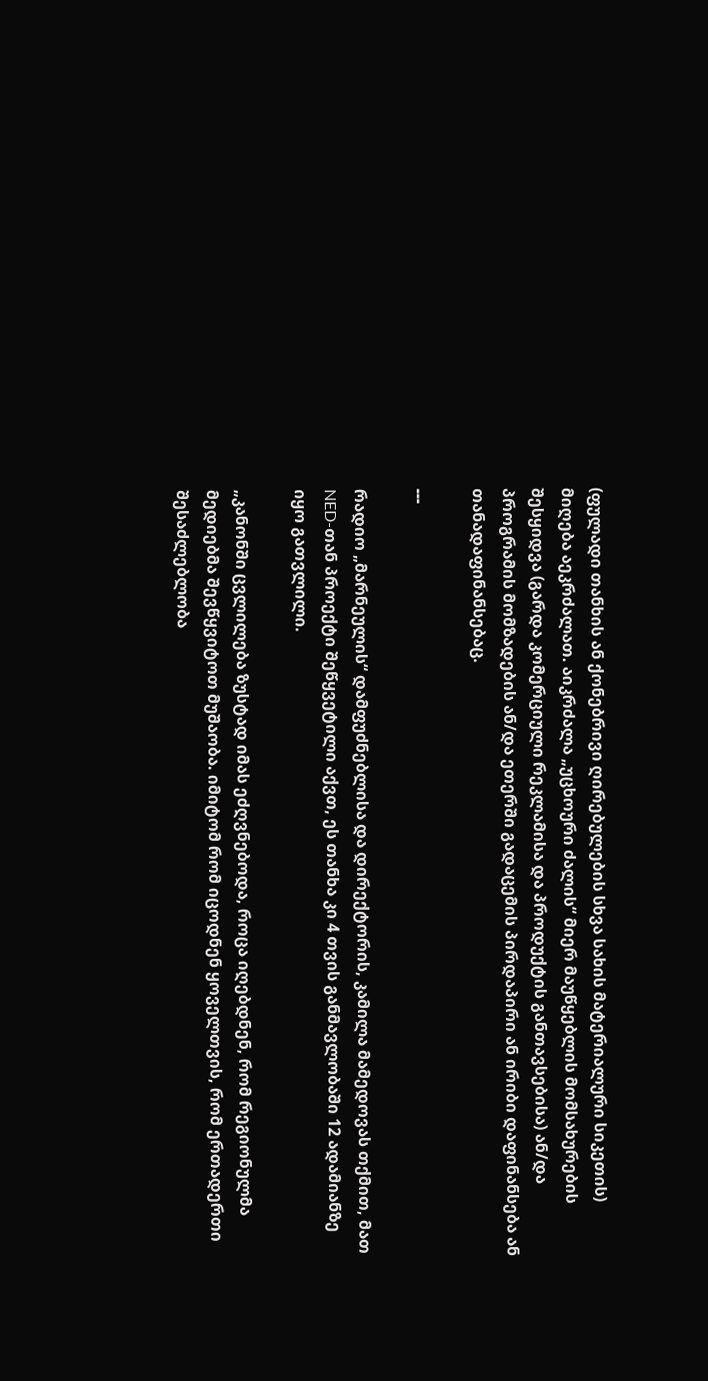(ფულადი თანხის ან ქონებრივი ღირებულების სხვა სახის მატერიალური სიკეთის) მიღება აეკრძალათ. აიკრძალა „უცხოური ძალის“ მიერ მაუწყებლის მომსახურების შესყიდვა (გარდა კომერციული რეკლამისა და პროდუქტის განთავსებისა) ან/და პროგრამის მომზადების ან/და ეთერში გადაცემის პირდაპირი ან ირიბი დაფინანსება ან თანადაფინანსებაც.

---

რადიო „მარნეულის“ დამფუძნებლისა და დირექტორის, კამილა მამედოვას თქმით, მათ NED-თან პროექტი შეწყვეტილი აქვთ, ეს თანხა კი 4 თვის განმავლობაში 12 ადამიანზე იყო გათვლილი.

„კანონში ცვლილება ზუსტად იმას ეძღვნებოდა, როცა იღებდნენ, რომ რეგიონულმა მედიებმა შევწყვიტოთ მუშაობა. იმიტომ რომ იცოდნენ ყოველთვის, რომ ერთადერთი შესაძლებლობა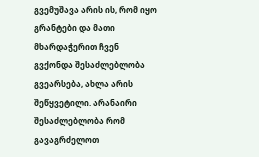გვემუშავა არის ის, რომ იყო გრანტები და მათი მხარდაჭერით ჩვენ გვქონდა შესაძლებლობა გვეარსება, ახლა არის შეწყვეტილი. არანაირი შესაძლებლობა რომ გავაგრძელოთ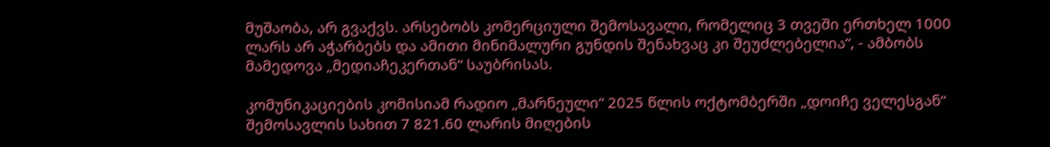მუშაობა, არ გვაქვს. არსებობს კომერციული შემოსავალი, რომელიც 3 თვეში ერთხელ 1000 ლარს არ აჭარბებს და ამითი მინიმალური გუნდის შენახვაც კი შეუძლებელია“, - ამბობს მამედოვა „მედიაჩეკერთან“ საუბრისას.

კომუნიკაციების კომისიამ რადიო „მარნეული“ 2025 წლის ოქტომბერში „დოიჩე ველესგან“ შემოსავლის სახით 7 821.60 ლარის მიღების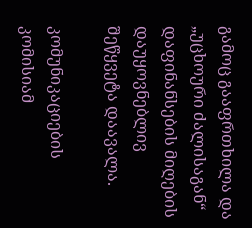გამოც გააფრთხილა და „უცხოური ძალისაგან“ დაფინანსების მიღების დაუყოვნებლივ შეწყვეტა დაავალა.

კომუნიკაციების კომისიამ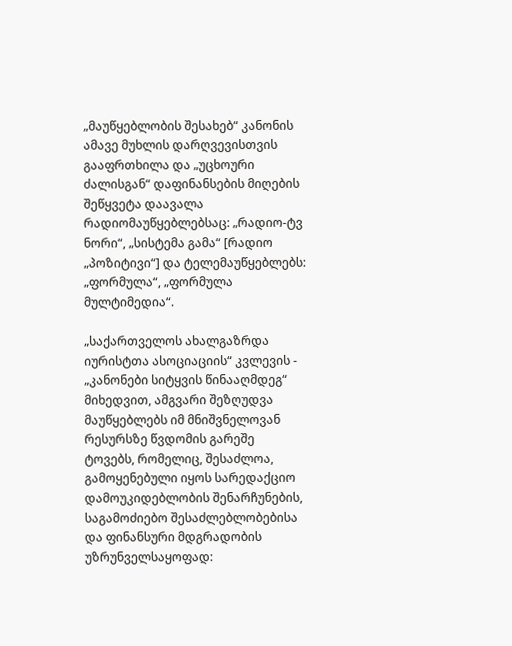„მაუწყებლობის შესახებ“ კანონის ამავე მუხლის დარღვევისთვის გააფრთხილა და „უცხოური ძალისგან“ დაფინანსების მიღების შეწყვეტა დაავალა რადიომაუწყებლებსაც: „რადიო-ტვ ნორი“, „სისტემა გამა“ [რადიო „პოზიტივი“] და ტელემაუწყებლებს: „ფორმულა“, „ფორმულა მულტიმედია“.

„საქართველოს ახალგაზრდა იურისტთა ასოციაციის“ კვლევის - „კანონები სიტყვის წინააღმდეგ“ მიხედვით, ამგვარი შეზღუდვა მაუწყებლებს იმ მნიშვნელოვან რესურსზე წვდომის გარეშე ტოვებს, რომელიც, შესაძლოა, გამოყენებული იყოს სარედაქციო დამოუკიდებლობის შენარჩუნების, საგამოძიებო შესაძლებლობებისა და ფინანსური მდგრადობის უზრუნველსაყოფად: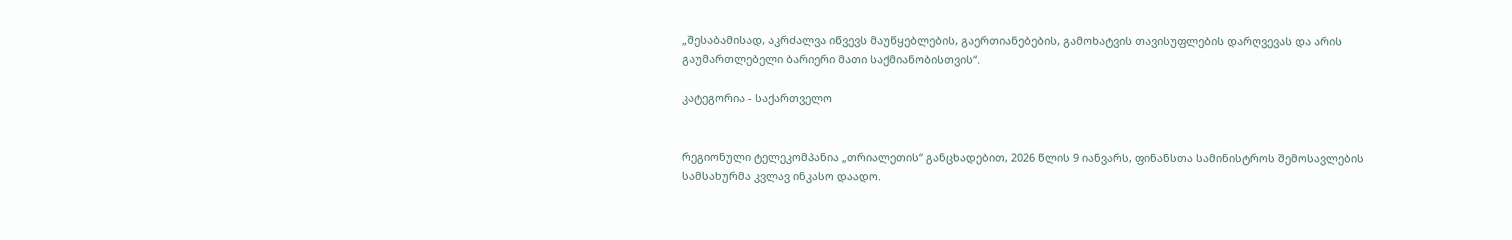„შესაბამისად, აკრძალვა იწვევს მაუწყებლების, გაერთიანებების, გამოხატვის თავისუფლების დარღვევას და არის გაუმართლებელი ბარიერი მათი საქმიანობისთვის“.

კატეგორია - საქართველო


რეგიონული ტელეკომპანია „თრიალეთის“ განცხადებით, 2026 წლის 9 იანვარს, ფინანსთა სამინისტროს შემოსავლების სამსახურმა კვლავ ინკასო დაადო.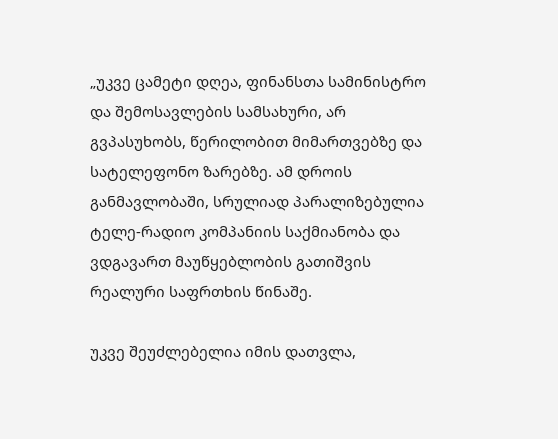„უკვე ცამეტი დღეა, ფინანსთა სამინისტრო და შემოსავლების სამსახური, არ გვპასუხობს, წერილობით მიმართვებზე და სატელეფონო ზარებზე. ამ დროის განმავლობაში, სრულიად პარალიზებულია ტელე-რადიო კომპანიის საქმიანობა და ვდგავართ მაუწყებლობის გათიშვის რეალური საფრთხის წინაშე.

უკვე შეუძლებელია იმის დათვლა,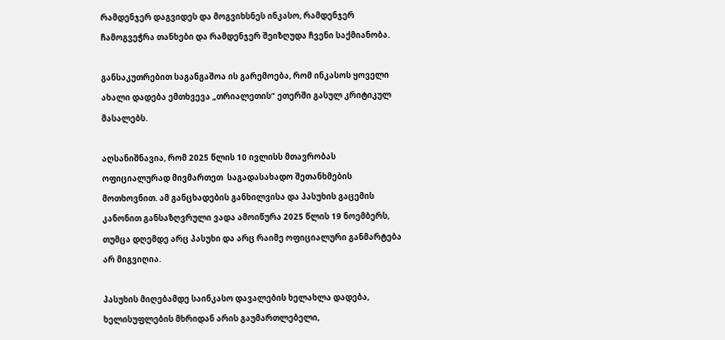რამდენჯერ დაგვიდეს და მოგვიხსნეს ინკასო, რამდენჯერ ჩამოგვეჭრა თანხები და რამდენჯერ შეიზღუდა ჩვენი საქმიანობა.

განსაკუთრებით საგანგაშოა ის გარემოება, რომ ინკასოს ყოველი ახალი დადება ემთხვევა „თრიალეთის“ ეთერში გასულ კრიტიკულ მასალებს.

აღსანიშნავია, რომ 2025 წლის 10 ივლისს მთავრობას ოფიციალურად მივმართეთ  საგადასახადო შეთანხმების მოთხოვნით. ამ განცხადების განხილვისა და პასუხის გაცემის კანონით განსაზღვრული ვადა ამოიწურა 2025 წლის 19 ნოემბერს, თუმცა დღემდე არც პასუხი და არც რაიმე ოფიციალური განმარტება არ მიგვიღია.

პასუხის მიღებამდე საინკასო დავალების ხელახლა დადება, ხელისუფლების მხრიდან არის გაუმართლებელი,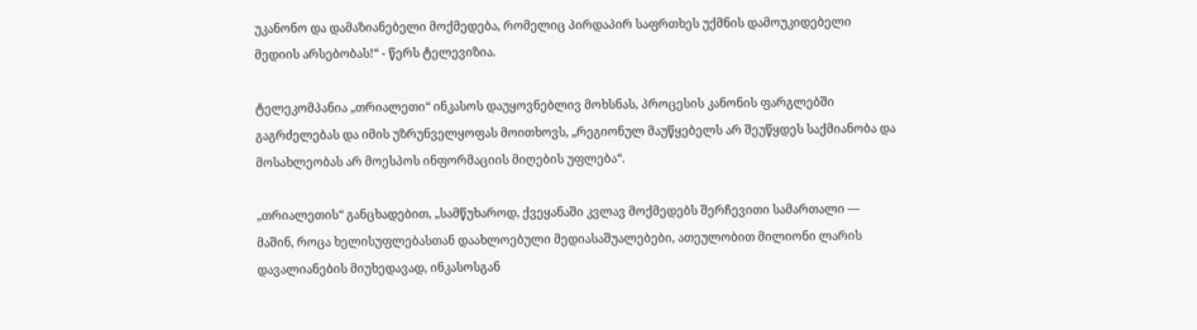უკანონო და დამაზიანებელი მოქმედება, რომელიც პირდაპირ საფრთხეს უქმნის დამოუკიდებელი მედიის არსებობას!“ - წერს ტელევიზია.

ტელეკომპანია „თრიალეთი“ ინკასოს დაუყოვნებლივ მოხსნას, პროცესის კანონის ფარგლებში გაგრძელებას და იმის უზრუნველყოფას მოითხოვს, „რეგიონულ მაუწყებელს არ შეუწყდეს საქმიანობა და მოსახლეობას არ მოესპოს ინფორმაციის მიღების უფლება“.

„თრიალეთის“ განცხადებით, „სამწუხაროდ, ქვეყანაში კვლავ მოქმედებს შერჩევითი სამართალი — მაშინ, როცა ხელისუფლებასთან დაახლოებული მედიასაშუალებები, ათეულობით მილიონი ლარის დავალიანების მიუხედავად, ინკასოსგან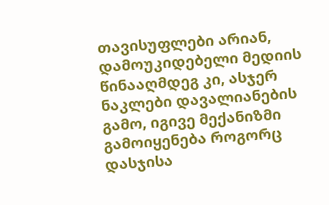თავისუფლები არიან, დამოუკიდებელი მედიის წინააღმდეგ კი, ასჯერ ნაკლები დავალიანების გამო, იგივე მექანიზმი გამოიყენება როგორც დასჯისა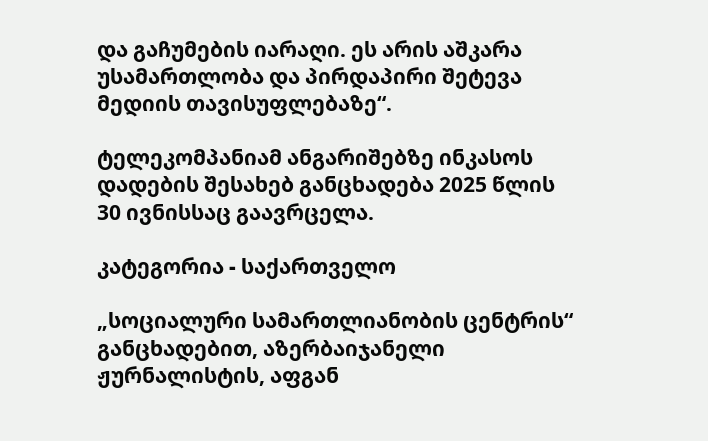და გაჩუმების იარაღი. ეს არის აშკარა უსამართლობა და პირდაპირი შეტევა მედიის თავისუფლებაზე“.

ტელეკომპანიამ ანგარიშებზე ინკასოს დადების შესახებ განცხადება 2025 წლის 30 ივნისსაც გაავრცელა.

კატეგორია - საქართველო

„სოციალური სამართლიანობის ცენტრის“ განცხადებით, აზერბაიჯანელი ჟურნალისტის, აფგან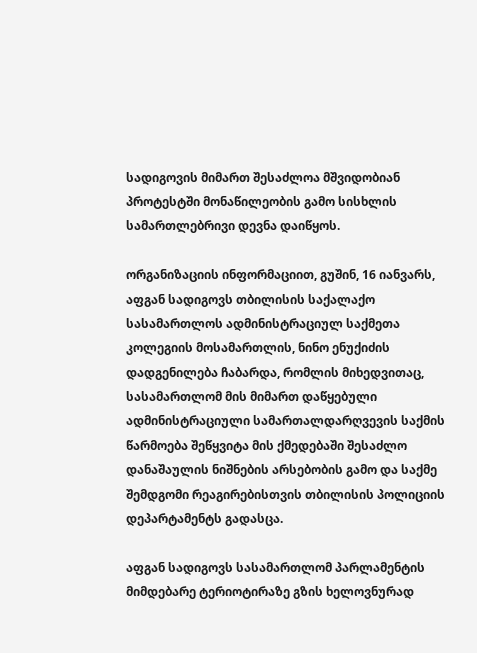სადიგოვის მიმართ შესაძლოა მშვიდობიან პროტესტში მონაწილეობის გამო სისხლის სამართლებრივი დევნა დაიწყოს.

ორგანიზაციის ინფორმაციით, გუშინ, 16 იანვარს, აფგან სადიგოვს თბილისის საქალაქო სასამართლოს ადმინისტრაციულ საქმეთა კოლეგიის მოსამართლის, ნინო ენუქიძის დადგენილება ჩაბარდა, რომლის მიხედვითაც, სასამართლომ მის მიმართ დაწყებული ადმინისტრაციული სამართალდარღვევის საქმის წარმოება შეწყვიტა მის ქმედებაში შესაძლო დანაშაულის ნიშნების არსებობის გამო და საქმე შემდგომი რეაგირებისთვის თბილისის პოლიციის დეპარტამენტს გადასცა.

აფგან სადიგოვს სასამართლომ პარლამენტის მიმდებარე ტერიოტირაზე გზის ხელოვნურად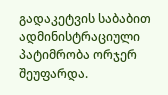გადაკეტვის საბაბით ადმინისტრაციული პატიმრობა ორჯერ შეუფარდა.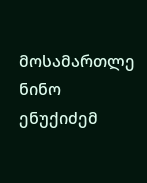მოსამართლე ნინო ენუქიძემ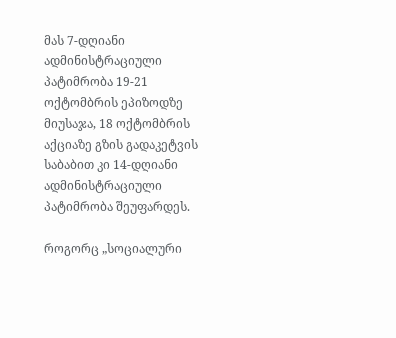მას 7-დღიანი ადმინისტრაციული პატიმრობა 19-21 ოქტომბრის ეპიზოდზე მიუსაჯა, 18 ოქტომბრის აქციაზე გზის გადაკეტვის საბაბით კი 14-დღიანი ადმინისტრაციული პატიმრობა შეუფარდეს.

როგორც „სოციალური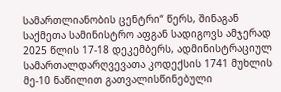სამართლიანობის ცენტრი“ წერს, შინაგან საქმეთა სამინისტრო აფგან სადიგოვს ამჯერად 2025 წლის 17-18 დეკემბერს, ადმინისტრაციულ სამართალდარღვევათა კოდექსის 1741 მუხლის მე-10 ნაწილით გათვალისწინებული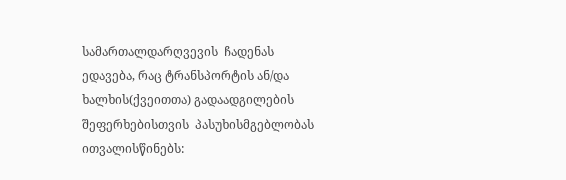სამართალდარღვევის  ჩადენას ედავება, რაც ტრანსპორტის ან/და ხალხის(ქვეითთა) გადაადგილების შეფერხებისთვის  პასუხისმგებლობას ითვალისწინებს: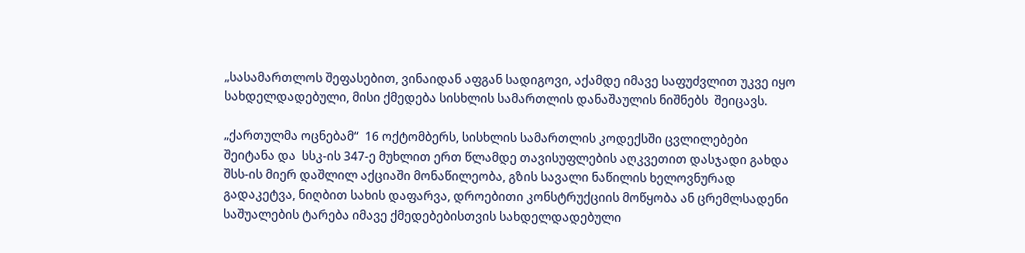„სასამართლოს შეფასებით, ვინაიდან აფგან სადიგოვი, აქამდე იმავე საფუძვლით უკვე იყო სახდელდადებული, მისი ქმედება სისხლის სამართლის დანაშაულის ნიშნებს  შეიცავს.

„ქართულმა ოცნებამ“  16 ოქტომბერს, სისხლის სამართლის კოდექსში ცვლილებები შეიტანა და  სსკ-ის 347-ე მუხლით ერთ წლამდე თავისუფლების აღკვეთით დასჯადი გახდა შსს-ის მიერ დაშლილ აქციაში მონაწილეობა, გზის სავალი ნაწილის ხელოვნურად გადაკეტვა, ნიღბით სახის დაფარვა, დროებითი კონსტრუქციის მოწყობა ან ცრემლსადენი საშუალების ტარება იმავე ქმედებებისთვის სახდელდადებული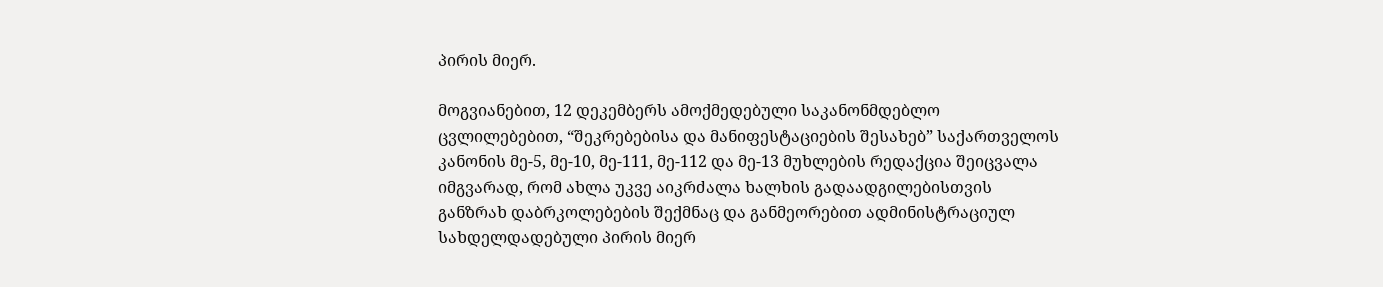პირის მიერ.

მოგვიანებით, 12 დეკემბერს ამოქმედებული საკანონმდებლო ცვლილებებით, “შეკრებებისა და მანიფესტაციების შესახებ” საქართველოს კანონის მე-5, მე-10, მე-111, მე-112 და მე-13 მუხლების რედაქცია შეიცვალა იმგვარად, რომ ახლა უკვე აიკრძალა ხალხის გადაადგილებისთვის განზრახ დაბრკოლებების შექმნაც და განმეორებით ადმინისტრაციულ სახდელდადებული პირის მიერ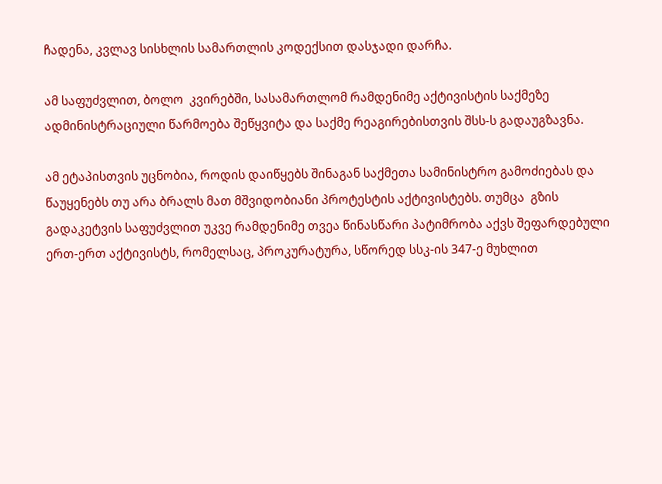ჩადენა, კვლავ სისხლის სამართლის კოდექსით დასჯადი დარჩა.

ამ საფუძვლით, ბოლო  კვირებში, სასამართლომ რამდენიმე აქტივისტის საქმეზე ადმინისტრაციული წარმოება შეწყვიტა და საქმე რეაგირებისთვის შსს-ს გადაუგზავნა.

ამ ეტაპისთვის უცნობია, როდის დაიწყებს შინაგან საქმეთა სამინისტრო გამოძიებას და წაუყენებს თუ არა ბრალს მათ მშვიდობიანი პროტესტის აქტივისტებს. თუმცა  გზის გადაკეტვის საფუძვლით უკვე რამდენიმე თვეა წინასწარი პატიმრობა აქვს შეფარდებული ერთ-ერთ აქტივისტს, რომელსაც, პროკურატურა, სწორედ სსკ-ის 347-ე მუხლით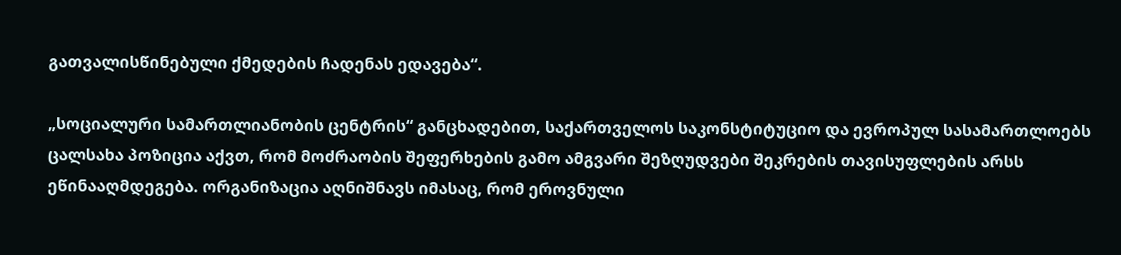გათვალისწინებული ქმედების ჩადენას ედავება“.

„სოციალური სამართლიანობის ცენტრის“ განცხადებით, საქართველოს საკონსტიტუციო და ევროპულ სასამართლოებს ცალსახა პოზიცია აქვთ, რომ მოძრაობის შეფერხების გამო ამგვარი შეზღუდვები შეკრების თავისუფლების არსს ეწინააღმდეგება. ორგანიზაცია აღნიშნავს იმასაც, რომ ეროვნული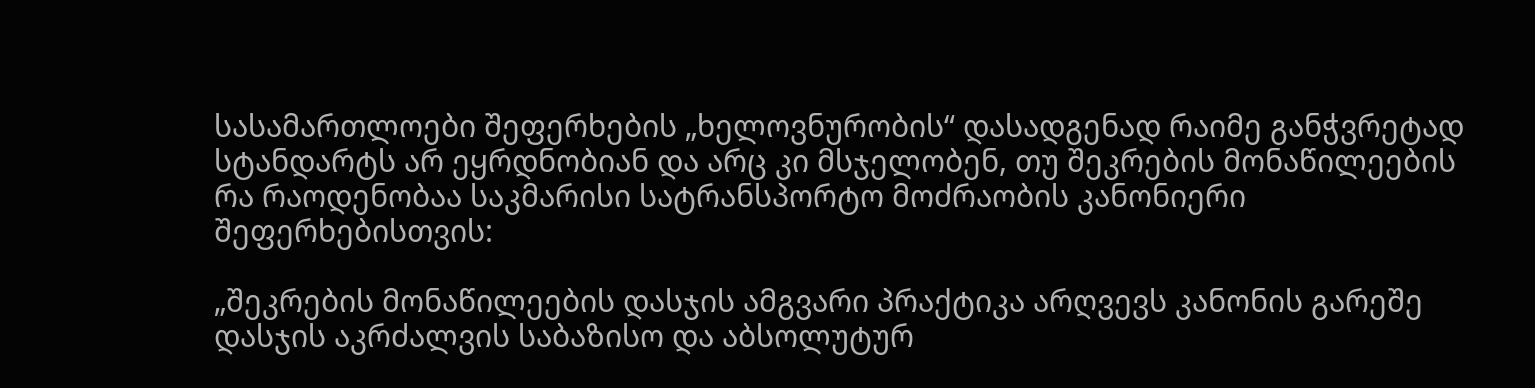სასამართლოები შეფერხების „ხელოვნურობის“ დასადგენად რაიმე განჭვრეტად სტანდარტს არ ეყრდნობიან და არც კი მსჯელობენ, თუ შეკრების მონაწილეების რა რაოდენობაა საკმარისი სატრანსპორტო მოძრაობის კანონიერი შეფერხებისთვის:

„შეკრების მონაწილეების დასჯის ამგვარი პრაქტიკა არღვევს კანონის გარეშე დასჯის აკრძალვის საბაზისო და აბსოლუტურ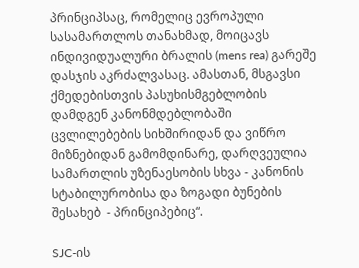პრინციპსაც, რომელიც ევროპული სასამართლოს თანახმად, მოიცავს ინდივიდუალური ბრალის (mens rea) გარეშე დასჯის აკრძალვასაც. ამასთან, მსგავსი ქმედებისთვის პასუხისმგებლობის დამდგენ კანონმდებლობაში ცვლილებების სიხშირიდან და ვიწრო მიზნებიდან გამომდინარე, დარღვეულია სამართლის უზენაესობის სხვა - კანონის სტაბილურობისა და ზოგადი ბუნების შესახებ  - პრინციპებიც“.

SJC-ის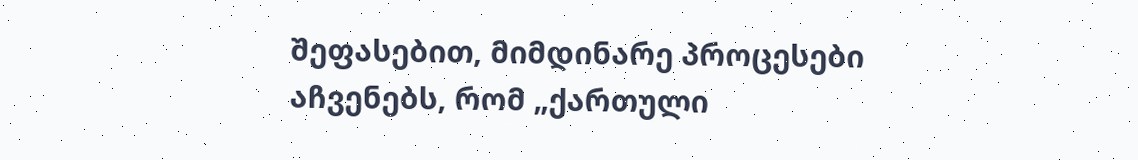შეფასებით, მიმდინარე პროცესები აჩვენებს, რომ „ქართული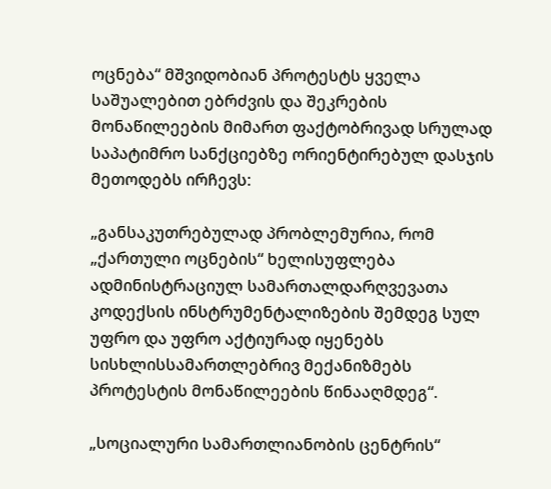ოცნება“ მშვიდობიან პროტესტს ყველა საშუალებით ებრძვის და შეკრების მონაწილეების მიმართ ფაქტობრივად სრულად საპატიმრო სანქციებზე ორიენტირებულ დასჯის მეთოდებს ირჩევს:

„განსაკუთრებულად პრობლემურია, რომ „ქართული ოცნების“ ხელისუფლება ადმინისტრაციულ სამართალდარღვევათა კოდექსის ინსტრუმენტალიზების შემდეგ სულ უფრო და უფრო აქტიურად იყენებს სისხლისსამართლებრივ მექანიზმებს პროტესტის მონაწილეების წინააღმდეგ“.

„სოციალური სამართლიანობის ცენტრის“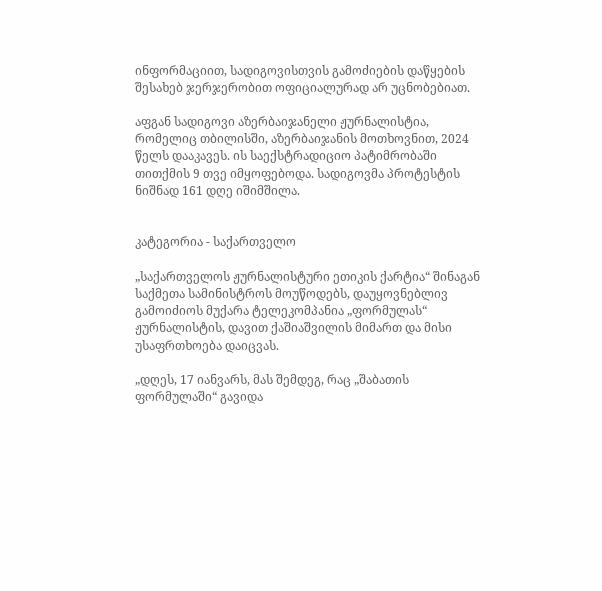ინფორმაციით, სადიგოვისთვის გამოძიების დაწყების შესახებ ჯერჯერობით ოფიციალურად არ უცნობებიათ.

აფგან სადიგოვი აზერბაიჯანელი ჟურნალისტია, რომელიც თბილისში, აზერბაიჯანის მოთხოვნით, 2024 წელს დააკავეს. ის საექსტრადიციო პატიმრობაში თითქმის 9 თვე იმყოფებოდა. სადიგოვმა პროტესტის ნიშნად 161 დღე იშიმშილა.


კატეგორია - საქართველო

„საქართველოს ჟურნალისტური ეთიკის ქარტია“ შინაგან საქმეთა სამინისტროს მოუწოდებს, დაუყოვნებლივ გამოიძიოს მუქარა ტელეკომპანია „ფორმულას“ ჟურნალისტის, დავით ქაშიაშვილის მიმართ და მისი უსაფრთხოება დაიცვას.

„დღეს, 17 იანვარს, მას შემდეგ, რაც „შაბათის ფორმულაში“ გავიდა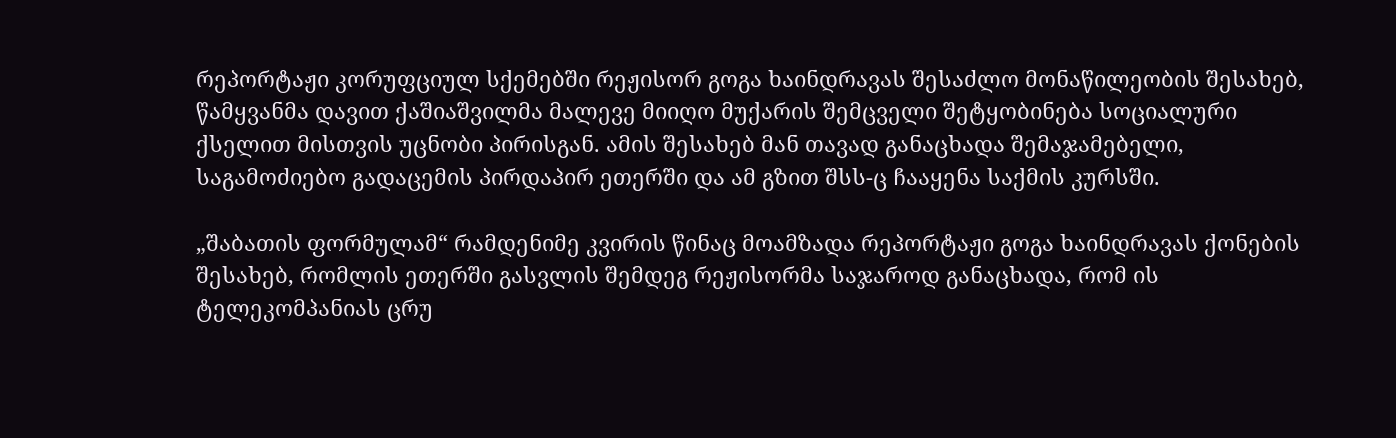რეპორტაჟი კორუფციულ სქემებში რეჟისორ გოგა ხაინდრავას შესაძლო მონაწილეობის შესახებ, წამყვანმა დავით ქაშიაშვილმა მალევე მიიღო მუქარის შემცველი შეტყობინება სოციალური ქსელით მისთვის უცნობი პირისგან. ამის შესახებ მან თავად განაცხადა შემაჯამებელი, საგამოძიებო გადაცემის პირდაპირ ეთერში და ამ გზით შსს-ც ჩააყენა საქმის კურსში.

„შაბათის ფორმულამ“ რამდენიმე კვირის წინაც მოამზადა რეპორტაჟი გოგა ხაინდრავას ქონების შესახებ, რომლის ეთერში გასვლის შემდეგ რეჟისორმა საჯაროდ განაცხადა, რომ ის ტელეკომპანიას ცრუ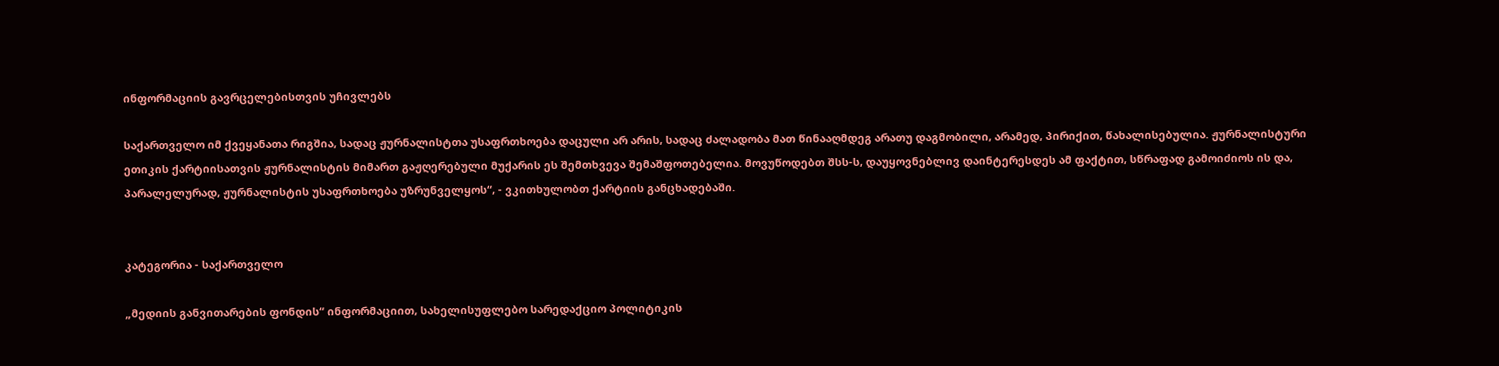ინფორმაციის გავრცელებისთვის უჩივლებს

საქართველო იმ ქვეყანათა რიგშია, სადაც ჟურნალისტთა უსაფრთხოება დაცული არ არის, სადაც ძალადობა მათ წინააღმდეგ არათუ დაგმობილი, არამედ, პირიქით, წახალისებულია. ჟურნალისტური ეთიკის ქარტიისათვის ჟურნალისტის მიმართ გაჟღერებული მუქარის ეს შემთხვევა შემაშფოთებელია. მოვუწოდებთ შსს-ს, დაუყოვნებლივ დაინტერესდეს ამ ფაქტით, სწრაფად გამოიძიოს ის და, პარალელურად, ჟურნალისტის უსაფრთხოება უზრუნველყოს“, - ვკითხულობთ ქარტიის განცხადებაში.


კატეგორია - საქართველო

„მედიის განვითარების ფონდის“ ინფორმაციით, სახელისუფლებო სარედაქციო პოლიტიკის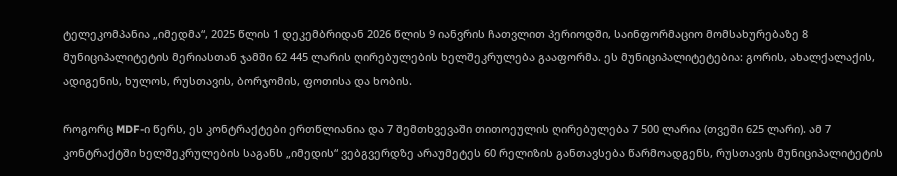ტელეკომპანია „იმედმა“, 2025 წლის 1 დეკემბრიდან 2026 წლის 9 იანვრის ჩათვლით პერიოდში, საინფორმაციო მომსახურებაზე 8 მუნიციპალიტეტის მერიასთან ჯამში 62 445 ლარის ღირებულების ხელშეკრულება გააფორმა. ეს მუნიციპალიტეტებია: გორის, ახალქალაქის, ადიგენის, ხულოს, რუსთავის, ბორჯომის, ფოთისა და ხობის.

როგორც MDF-ი წერს, ეს კონტრაქტები ერთწლიანია და 7 შემთხვევაში თითოეულის ღირებულება 7 500 ლარია (თვეში 625 ლარი). ამ 7 კონტრაქტში ხელშეკრულების საგანს „იმედის“ ვებგვერდზე არაუმეტეს 60 რელიზის განთავსება წარმოადგენს, რუსთავის მუნიციპალიტეტის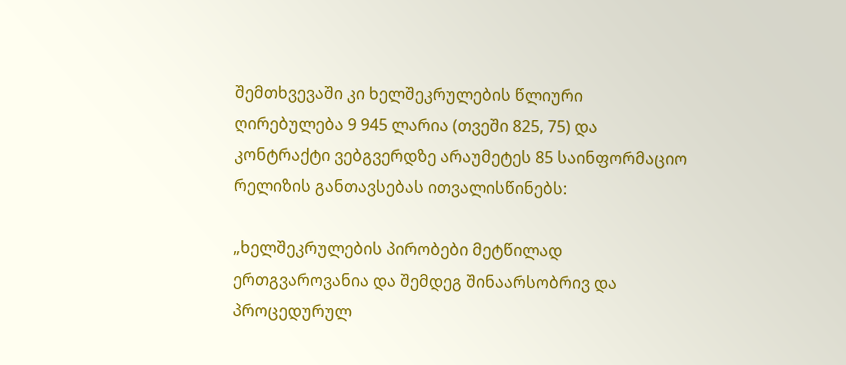შემთხვევაში კი ხელშეკრულების წლიური ღირებულება 9 945 ლარია (თვეში 825, 75) და კონტრაქტი ვებგვერდზე არაუმეტეს 85 საინფორმაციო რელიზის განთავსებას ითვალისწინებს:

„ხელშეკრულების პირობები მეტწილად ერთგვაროვანია და შემდეგ შინაარსობრივ და პროცედურულ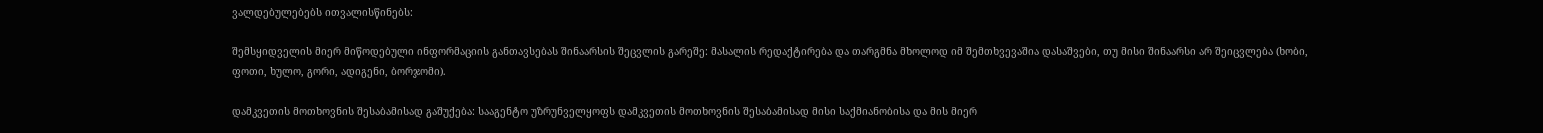ვალდებულებებს ითვალისწინებს:

შემსყიდველის მიერ მიწოდებული ინფორმაციის განთავსებას შინაარსის შეცვლის გარეშე: მასალის რედაქტირება და თარგმნა მხოლოდ იმ შემთხვევაშია დასაშვები, თუ მისი შინაარსი არ შეიცვლება (ხობი, ფოთი, ხულო, გორი, ადიგენი, ბორჯომი).

დამკვეთის მოთხოვნის შესაბამისად გაშუქება: სააგენტო უზრუნველყოფს დამკვეთის მოთხოვნის შესაბამისად მისი საქმიანობისა და მის მიერ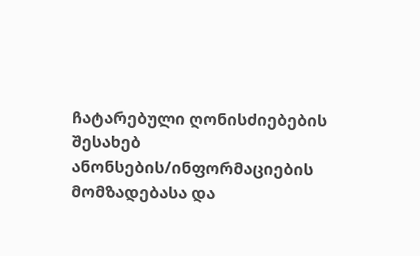ჩატარებული ღონისძიებების შესახებ ანონსების/ინფორმაციების მომზადებასა და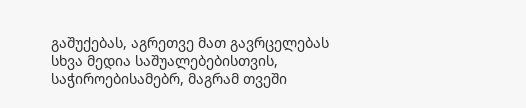გაშუქებას, აგრეთვე მათ გავრცელებას სხვა მედია საშუალებებისთვის, საჭიროებისამებრ, მაგრამ თვეში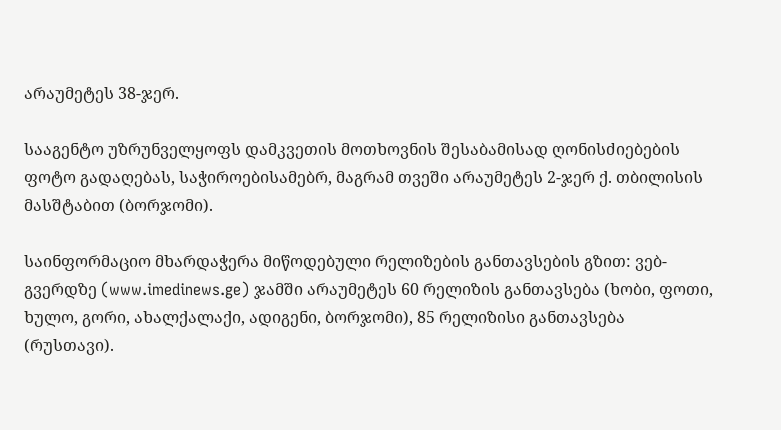არაუმეტეს 38-ჯერ.

სააგენტო უზრუნველყოფს დამკვეთის მოთხოვნის შესაბამისად ღონისძიებების ფოტო გადაღებას, საჭიროებისამებრ, მაგრამ თვეში არაუმეტეს 2-ჯერ ქ. თბილისის მასშტაბით (ბორჯომი).

საინფორმაციო მხარდაჭერა მიწოდებული რელიზების განთავსების გზით: ვებ-გვერდზე (www.imedinews.ge) ჯამში არაუმეტეს 60 რელიზის განთავსება (ხობი, ფოთი, ხულო, გორი, ახალქალაქი, ადიგენი, ბორჯომი), 85 რელიზისი განთავსება (რუსთავი).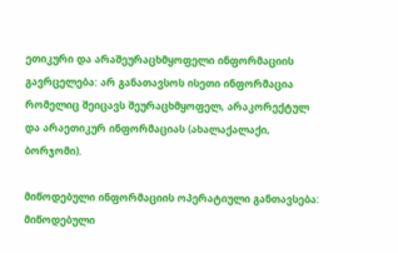ეთიკური და არაშეურაცხმყოფელი ინფორმაციის გავრცელება: არ განათავსოს ისეთი ინფორმაცია რომელიც შეიცავს შეურაცხმყოფელ, არაკორექტულ და არაეთიკურ ინფორმაციას (ახალაქალაქი, ბორჯომი).

მიწოდებული ინფორმაციის ოპერატიული განთავსება: მიწოდებული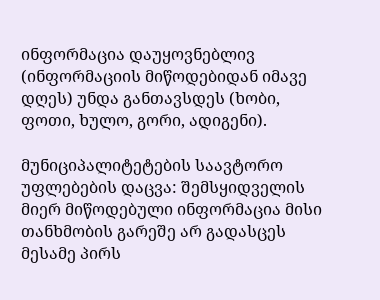ინფორმაცია დაუყოვნებლივ (ინფორმაციის მიწოდებიდან იმავე დღეს) უნდა განთავსდეს (ხობი, ფოთი, ხულო, გორი, ადიგენი).

მუნიციპალიტეტების საავტორო უფლებების დაცვა: შემსყიდველის მიერ მიწოდებული ინფორმაცია მისი თანხმობის გარეშე არ გადასცეს მესამე პირს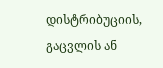დისტრიბუციის, გაცვლის ან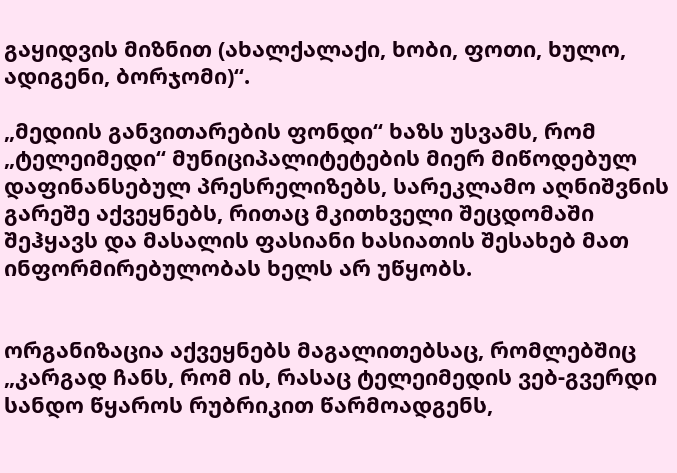გაყიდვის მიზნით (ახალქალაქი, ხობი, ფოთი, ხულო, ადიგენი, ბორჯომი)“.

„მედიის განვითარების ფონდი“ ხაზს უსვამს, რომ „ტელეიმედი“ მუნიციპალიტეტების მიერ მიწოდებულ დაფინანსებულ პრესრელიზებს, სარეკლამო აღნიშვნის გარეშე აქვეყნებს, რითაც მკითხველი შეცდომაში შეჰყავს და მასალის ფასიანი ხასიათის შესახებ მათ ინფორმირებულობას ხელს არ უწყობს.


ორგანიზაცია აქვეყნებს მაგალითებსაც, რომლებშიც „კარგად ჩანს, რომ ის, რასაც ტელეიმედის ვებ-გვერდი სანდო წყაროს რუბრიკით წარმოადგენს,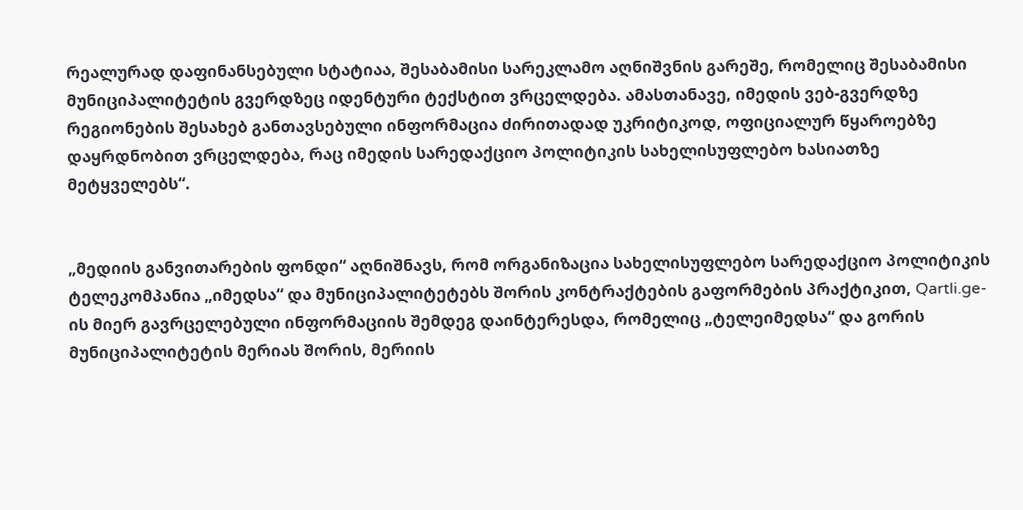რეალურად დაფინანსებული სტატიაა, შესაბამისი სარეკლამო აღნიშვნის გარეშე, რომელიც შესაბამისი მუნიციპალიტეტის გვერდზეც იდენტური ტექსტით ვრცელდება. ამასთანავე, იმედის ვებ-გვერდზე რეგიონების შესახებ განთავსებული ინფორმაცია ძირითადად უკრიტიკოდ, ოფიციალურ წყაროებზე დაყრდნობით ვრცელდება, რაც იმედის სარედაქციო პოლიტიკის სახელისუფლებო ხასიათზე მეტყველებს“.


„მედიის განვითარების ფონდი“ აღნიშნავს, რომ ორგანიზაცია სახელისუფლებო სარედაქციო პოლიტიკის ტელეკომპანია „იმედსა“ და მუნიციპალიტეტებს შორის კონტრაქტების გაფორმების პრაქტიკით, Qartli.ge-ის მიერ გავრცელებული ინფორმაციის შემდეგ დაინტერესდა, რომელიც „ტელეიმედსა“ და გორის მუნიციპალიტეტის მერიას შორის, მერიის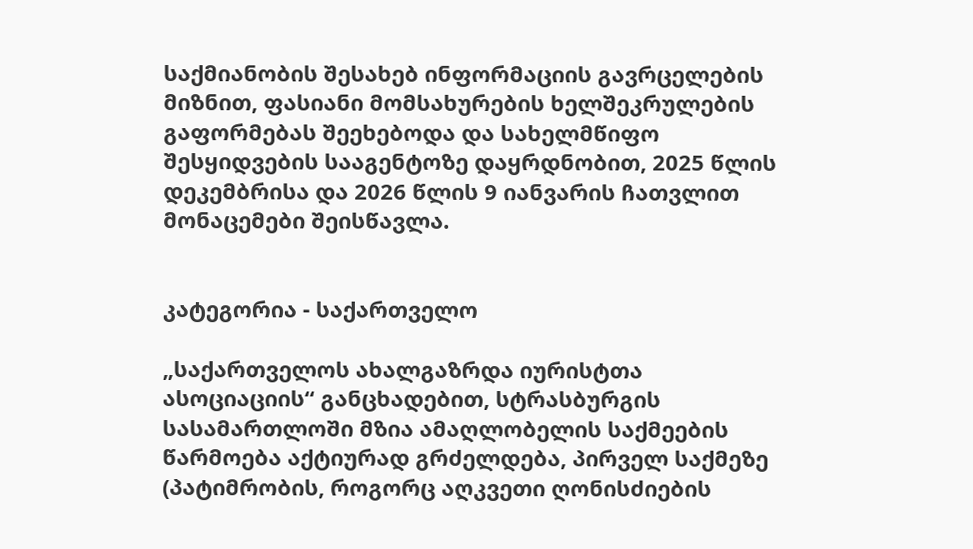საქმიანობის შესახებ ინფორმაციის გავრცელების მიზნით, ფასიანი მომსახურების ხელშეკრულების გაფორმებას შეეხებოდა და სახელმწიფო შესყიდვების სააგენტოზე დაყრდნობით, 2025 წლის დეკემბრისა და 2026 წლის 9 იანვარის ჩათვლით მონაცემები შეისწავლა.


კატეგორია - საქართველო

„საქართველოს ახალგაზრდა იურისტთა ასოციაციის“ განცხადებით, სტრასბურგის სასამართლოში მზია ამაღლობელის საქმეების წარმოება აქტიურად გრძელდება, პირველ საქმეზე (პატიმრობის, როგორც აღკვეთი ღონისძიების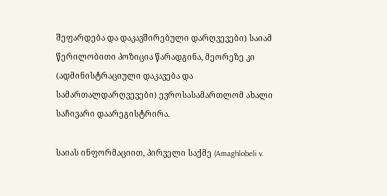შეფარდება და დაკავშირებული დარღვევები) საიამ წერილობითი პოზიცია წარადგინა, მეორეზე კი (ადმინისტრაციული დაკავება და სამართალდარღვევები) ევროსასამართლომ ახალი საჩივარი დაარეგისტრირა.

საიას ინფორმაციით, პირველი საქმე (Amaghlobeli v.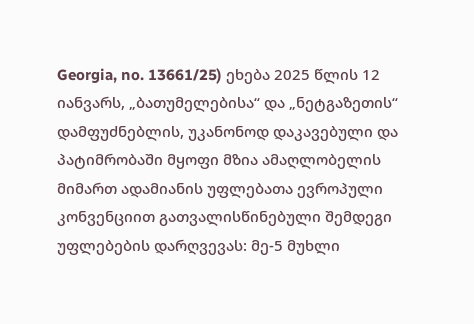Georgia, no. 13661/25) ეხება 2025 წლის 12 იანვარს, „ბათუმელებისა“ და „ნეტგაზეთის“ დამფუძნებლის, უკანონოდ დაკავებული და პატიმრობაში მყოფი მზია ამაღლობელის მიმართ ადამიანის უფლებათა ევროპული კონვენციით გათვალისწინებული შემდეგი უფლებების დარღვევას: მე-5 მუხლი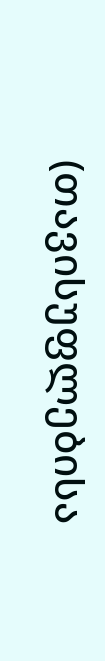(თავისუფლებისა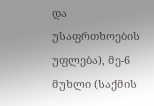და უსაფრთხოების უფლება), მე-6 მუხლი (საქმის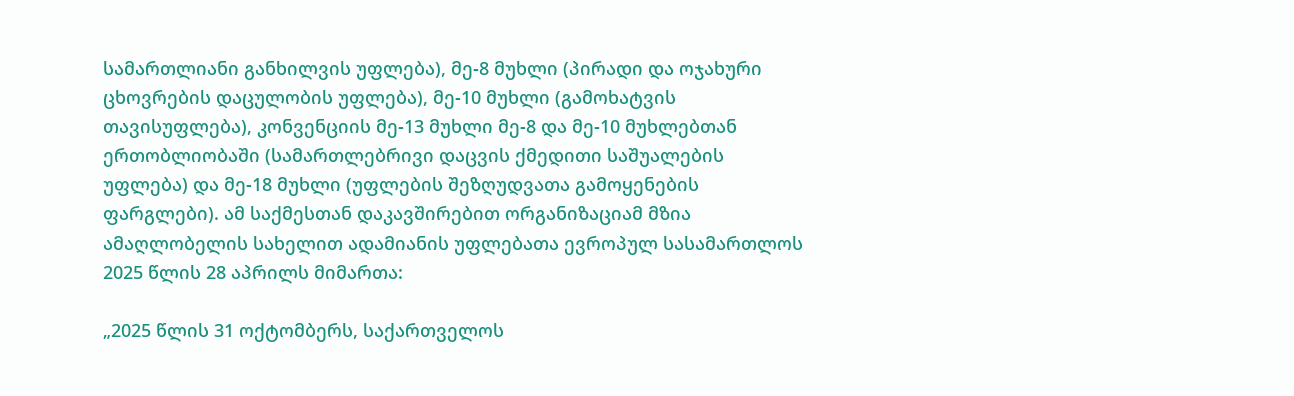სამართლიანი განხილვის უფლება), მე-8 მუხლი (პირადი და ოჯახური ცხოვრების დაცულობის უფლება), მე-10 მუხლი (გამოხატვის თავისუფლება), კონვენციის მე-13 მუხლი მე-8 და მე-10 მუხლებთან ერთობლიობაში (სამართლებრივი დაცვის ქმედითი საშუალების უფლება) და მე-18 მუხლი (უფლების შეზღუდვათა გამოყენების ფარგლები). ამ საქმესთან დაკავშირებით ორგანიზაციამ მზია ამაღლობელის სახელით ადამიანის უფლებათა ევროპულ სასამართლოს 2025 წლის 28 აპრილს მიმართა:

„2025 წლის 31 ოქტომბერს, საქართველოს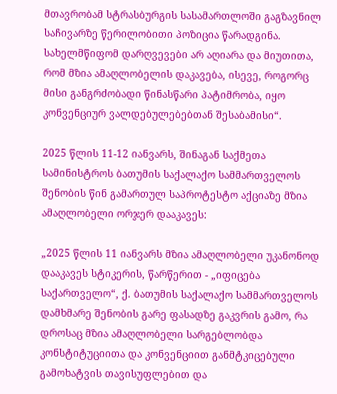მთავრობამ სტრასბურგის სასამართლოში გაგზავნილ საჩივარზე წერილობითი პოზიცია წარადგინა. სახელმწიფომ დარღვევები არ აღიარა და მიუთითა, რომ მზია ამაღლობელის დაკავება, ისევე, როგორც მისი განგრძობადი წინასწარი პატიმრობა, იყო კონვენციურ ვალდებულებებთან შესაბამისი“.

2025 წლის 11-12 იანვარს, შინაგან საქმეთა სამინისტროს ბათუმის საქალაქო სამმართველოს შენობის წინ გამართულ საპროტესტო აქციაზე მზია ამაღლობელი ორჯერ დააკავეს:

„2025 წლის 11 იანვარს მზია ამაღლობელი უკანონოდ დააკავეს სტიკერის, წარწერით - „იფიცება საქართველო“, ქ. ბათუმის საქალაქო სამმართველოს დამხმარე შენობის გარე ფასადზე გაკვრის გამო, რა დროსაც მზია ამაღლობელი სარგებლობდა კონსტიტუციითა და კონვენციით განმტკიცებული გამოხატვის თავისუფლებით და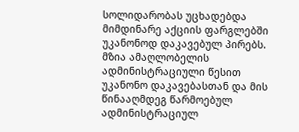სოლიდარობას უცხადებდა მიმდინარე აქციის ფარგლებში უკანონოდ დაკავებულ პირებს. მზია ამაღლობელის ადმინისტრაციული წესით უკანონო დაკავებასთან და მის წინააღმდეგ წარმოებულ ადმინისტრაციულ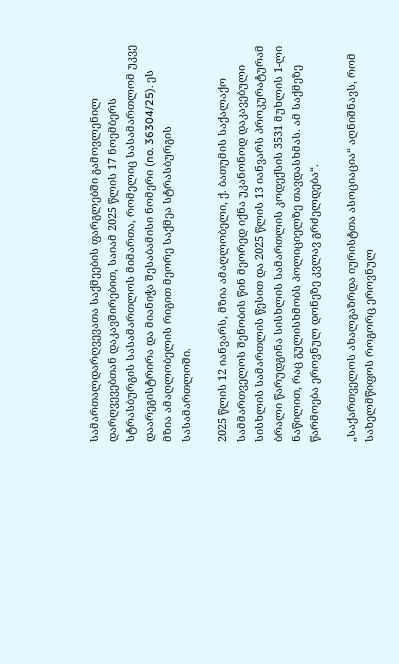სამართალდარღვევათა საქმეების ფარგლებში გამოვლენილ დარღვევებთან დაკავშირებით, საიამ 2025 წლის 17 ნოემბერს სტრასბურგის სასამართლოს მიმართა, რომელიც სასამართლომ უკვე დაარეგისტრირა და მიანიჭა შესაბამისი ნომერი (no. 36304/25). ეს მზია ამაღლობელის რიგით მეორე საქმეა სტრასბურგის სასამართლოში.

2025 წლის 12 იანვარს, მზია ამაღლობელი, ქ. ბათუმის საქალაქო სამმართველოს შენობის წინ მეორედ იქნა უკანონოდ დაკავებული სისხლის სამართლის წესით და 2025 წლის 13 იანვარს პროკურატურამ ბრალი წარუდგინა სისხლის სამართლის კოდექსის 3531 მუხლის 1-ლი ნაწილით, რაც გულისხმობს პოლიციელზე თავდასხმას. ამ საქმეზე წარმოება ეროვნულ დონეზე კვლავ გრძელდება“.

„საქართველოს ახალგაზრდა იურისტთა ასოციაცია“ აღნიშნავს, რომ სახელმწიფოს როგორც ეროვნულ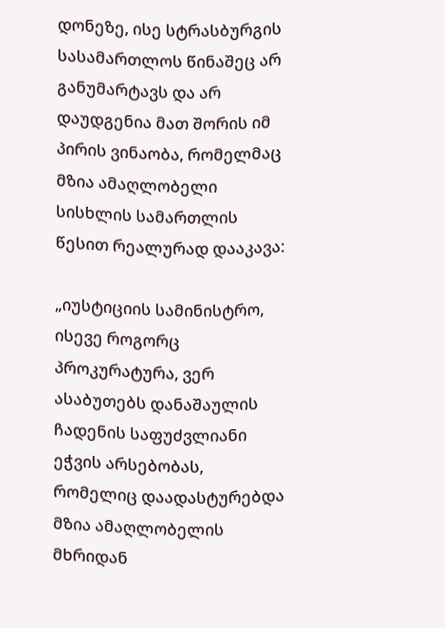დონეზე, ისე სტრასბურგის სასამართლოს წინაშეც არ განუმარტავს და არ დაუდგენია მათ შორის იმ პირის ვინაობა, რომელმაც მზია ამაღლობელი სისხლის სამართლის წესით რეალურად დააკავა:

„იუსტიციის სამინისტრო, ისევე როგორც პროკურატურა, ვერ ასაბუთებს დანაშაულის ჩადენის საფუძვლიანი ეჭვის არსებობას, რომელიც დაადასტურებდა მზია ამაღლობელის მხრიდან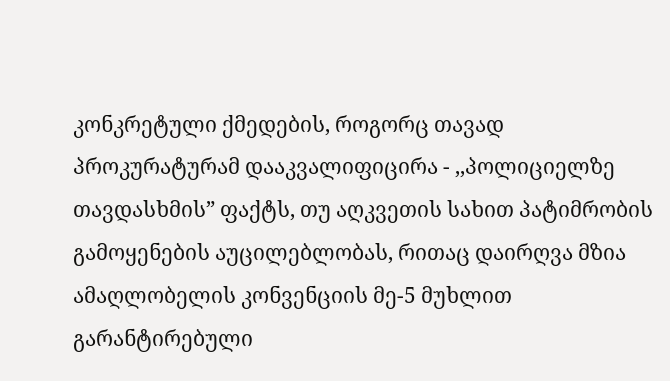კონკრეტული ქმედების, როგორც თავად პროკურატურამ დააკვალიფიცირა - ,,პოლიციელზე თავდასხმის” ფაქტს, თუ აღკვეთის სახით პატიმრობის გამოყენების აუცილებლობას, რითაც დაირღვა მზია ამაღლობელის კონვენციის მე-5 მუხლით გარანტირებული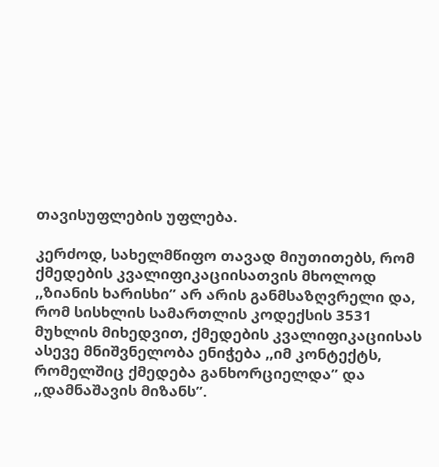თავისუფლების უფლება.

კერძოდ, სახელმწიფო თავად მიუთითებს, რომ ქმედების კვალიფიკაციისათვის მხოლოდ ,,ზიანის ხარისხი” არ არის განმსაზღვრელი და, რომ სისხლის სამართლის კოდექსის 3531 მუხლის მიხედვით, ქმედების კვალიფიკაციისას ასევე მნიშვნელობა ენიჭება ,,იმ კონტექტს, რომელშიც ქმედება განხორციელდა” და ,,დამნაშავის მიზანს”.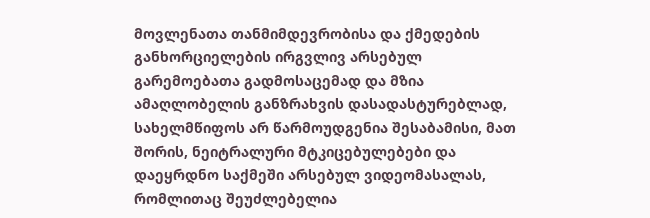მოვლენათა თანმიმდევრობისა და ქმედების განხორციელების ირგვლივ არსებულ გარემოებათა გადმოსაცემად და მზია ამაღლობელის განზრახვის დასადასტურებლად, სახელმწიფოს არ წარმოუდგენია შესაბამისი, მათ შორის, ნეიტრალური მტკიცებულებები და დაეყრდნო საქმეში არსებულ ვიდეომასალას, რომლითაც შეუძლებელია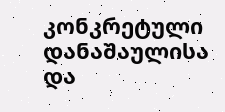კონკრეტული დანაშაულისა და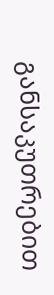განსაკუთრებით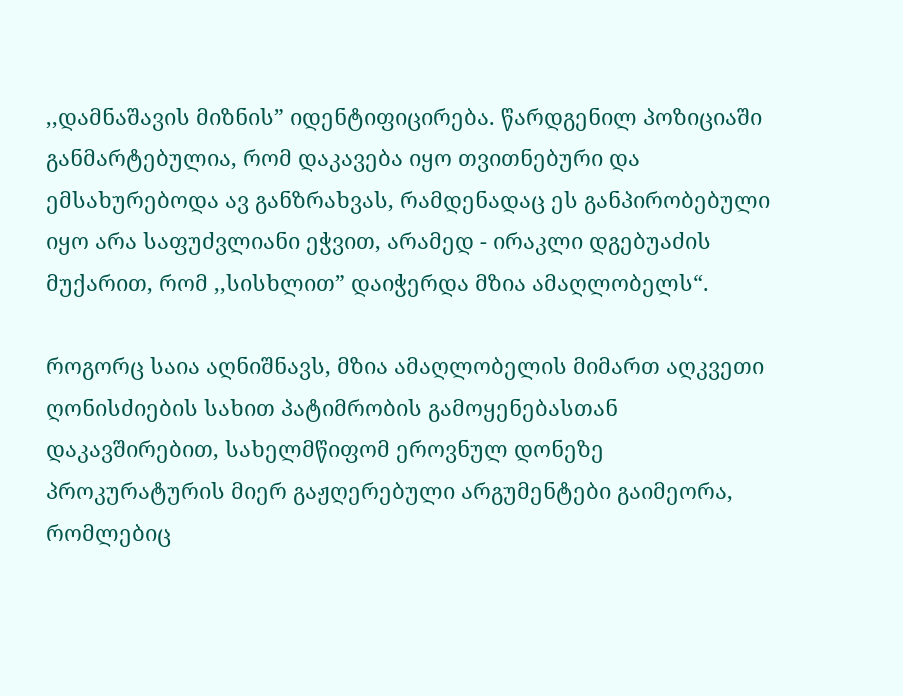,,დამნაშავის მიზნის” იდენტიფიცირება. წარდგენილ პოზიციაში განმარტებულია, რომ დაკავება იყო თვითნებური და ემსახურებოდა ავ განზრახვას, რამდენადაც ეს განპირობებული იყო არა საფუძვლიანი ეჭვით, არამედ - ირაკლი დგებუაძის მუქარით, რომ ,,სისხლით” დაიჭერდა მზია ამაღლობელს“.

როგორც საია აღნიშნავს, მზია ამაღლობელის მიმართ აღკვეთი ღონისძიების სახით პატიმრობის გამოყენებასთან დაკავშირებით, სახელმწიფომ ეროვნულ დონეზე პროკურატურის მიერ გაჟღერებული არგუმენტები გაიმეორა, რომლებიც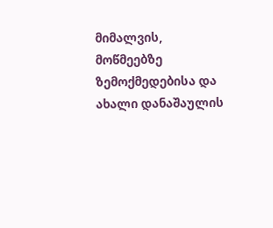მიმალვის, მოწმეებზე ზემოქმედებისა და ახალი დანაშაულის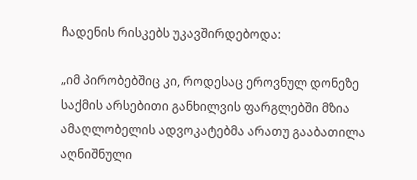ჩადენის რისკებს უკავშირდებოდა:

„იმ პირობებშიც კი, როდესაც ეროვნულ დონეზე საქმის არსებითი განხილვის ფარგლებში მზია ამაღლობელის ადვოკატებმა არათუ გააბათილა აღნიშნული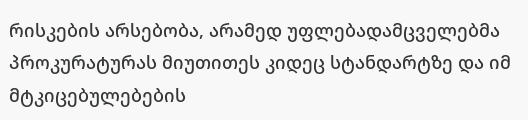რისკების არსებობა, არამედ უფლებადამცველებმა პროკურატურას მიუთითეს კიდეც სტანდარტზე და იმ მტკიცებულებების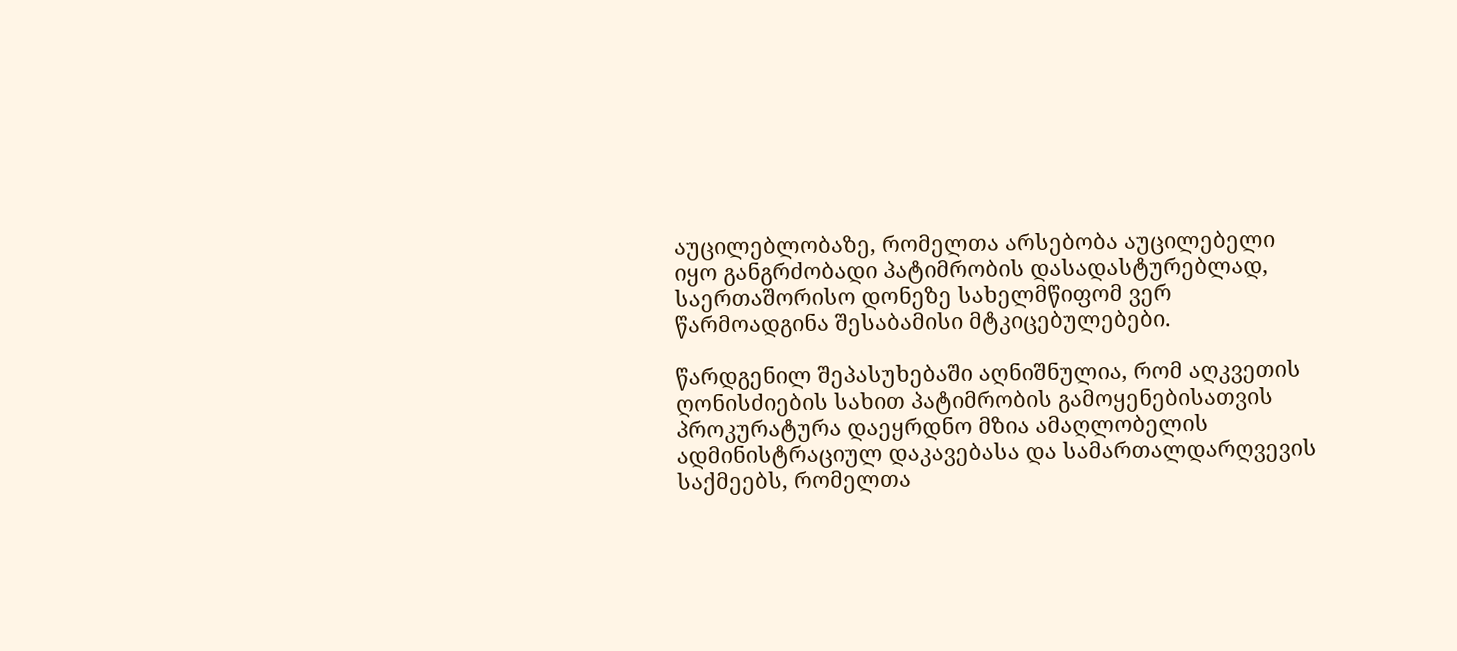აუცილებლობაზე, რომელთა არსებობა აუცილებელი იყო განგრძობადი პატიმრობის დასადასტურებლად, საერთაშორისო დონეზე სახელმწიფომ ვერ წარმოადგინა შესაბამისი მტკიცებულებები.

წარდგენილ შეპასუხებაში აღნიშნულია, რომ აღკვეთის ღონისძიების სახით პატიმრობის გამოყენებისათვის პროკურატურა დაეყრდნო მზია ამაღლობელის ადმინისტრაციულ დაკავებასა და სამართალდარღვევის საქმეებს, რომელთა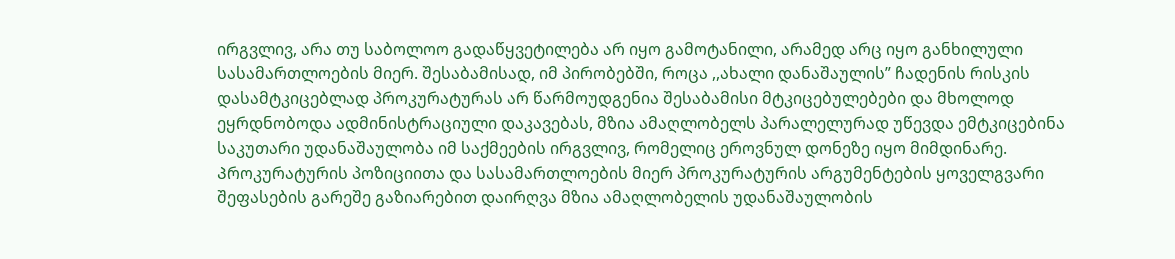ირგვლივ, არა თუ საბოლოო გადაწყვეტილება არ იყო გამოტანილი, არამედ არც იყო განხილული სასამართლოების მიერ. შესაბამისად, იმ პირობებში, როცა ,,ახალი დანაშაულის” ჩადენის რისკის დასამტკიცებლად პროკურატურას არ წარმოუდგენია შესაბამისი მტკიცებულებები და მხოლოდ ეყრდნობოდა ადმინისტრაციული დაკავებას, მზია ამაღლობელს პარალელურად უწევდა ემტკიცებინა საკუთარი უდანაშაულობა იმ საქმეების ირგვლივ, რომელიც ეროვნულ დონეზე იყო მიმდინარე. Პროკურატურის პოზიციითა და სასამართლოების მიერ პროკურატურის არგუმენტების ყოველგვარი შეფასების გარეშე გაზიარებით დაირღვა მზია ამაღლობელის უდანაშაულობის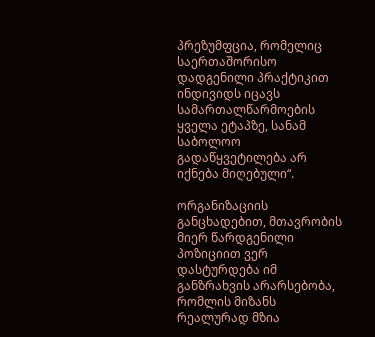პრეზუმფცია, რომელიც საერთაშორისო დადგენილი პრაქტიკით ინდივიდს იცავს სამართალწარმოების ყველა ეტაპზე, სანამ საბოლოო გადაწყვეტილება არ იქნება მიღებული“.

ორგანიზაციის განცხადებით, მთავრობის მიერ წარდგენილი პოზიციით ვერ დასტურდება იმ განზრახვის არარსებობა, რომლის მიზანს რეალურად მზია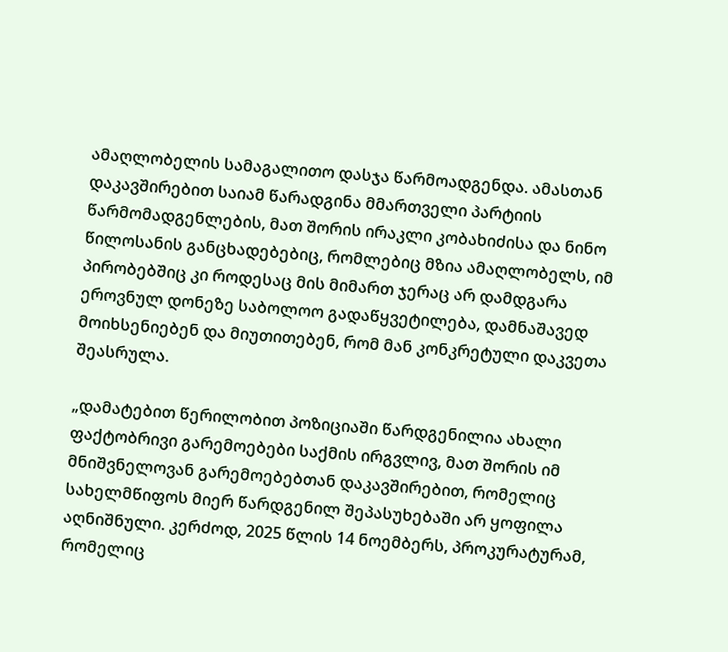ამაღლობელის სამაგალითო დასჯა წარმოადგენდა. ამასთან დაკავშირებით საიამ წარადგინა მმართველი პარტიის წარმომადგენლების, მათ შორის ირაკლი კობახიძისა და ნინო წილოსანის განცხადებებიც, რომლებიც მზია ამაღლობელს, იმ პირობებშიც კი როდესაც მის მიმართ ჯერაც არ დამდგარა ეროვნულ დონეზე საბოლოო გადაწყვეტილება, დამნაშავედ მოიხსენიებენ და მიუთითებენ, რომ მან კონკრეტული დაკვეთა შეასრულა.

„დამატებით წერილობით პოზიციაში წარდგენილია ახალი ფაქტობრივი გარემოებები საქმის ირგვლივ, მათ შორის იმ მნიშვნელოვან გარემოებებთან დაკავშირებით, რომელიც სახელმწიფოს მიერ წარდგენილ შეპასუხებაში არ ყოფილა აღნიშნული. კერძოდ, 2025 წლის 14 ნოემბერს, პროკურატურამ, რომელიც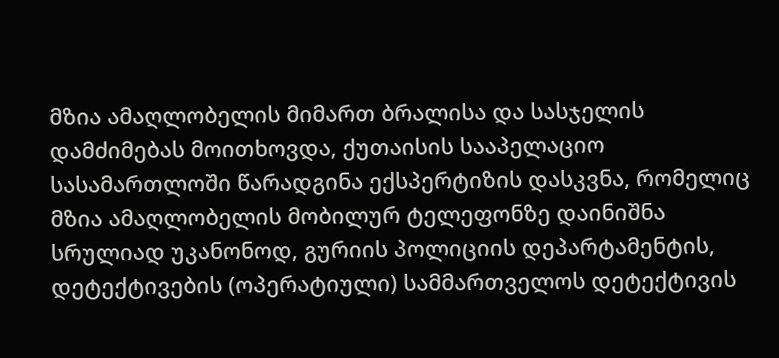მზია ამაღლობელის მიმართ ბრალისა და სასჯელის დამძიმებას მოითხოვდა, ქუთაისის სააპელაციო სასამართლოში წარადგინა ექსპერტიზის დასკვნა, რომელიც მზია ამაღლობელის მობილურ ტელეფონზე დაინიშნა სრულიად უკანონოდ, გურიის პოლიციის დეპარტამენტის, დეტექტივების (ოპერატიული) სამმართველოს დეტექტივის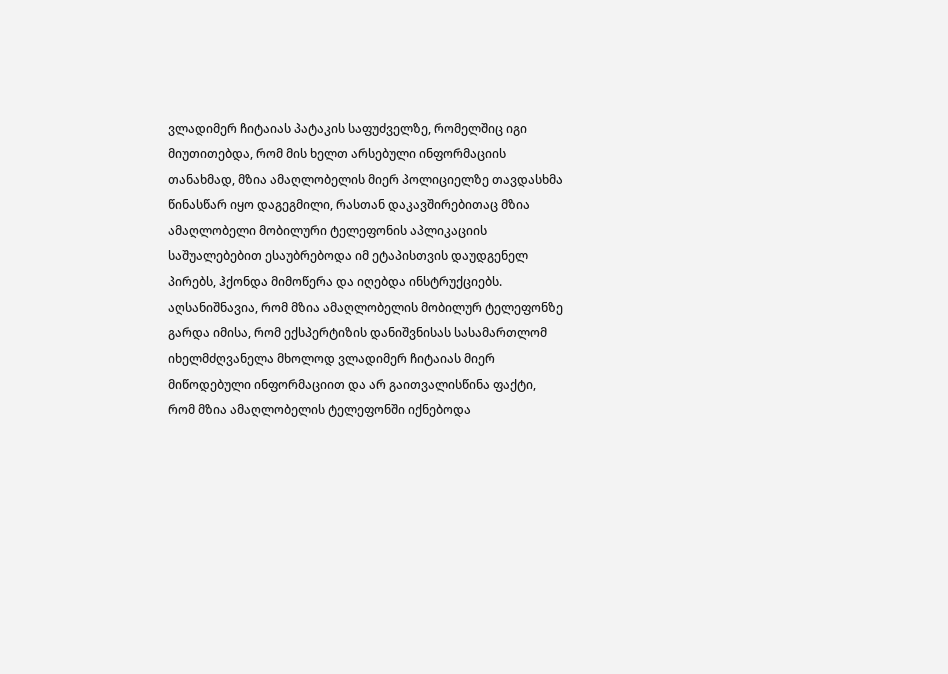ვლადიმერ ჩიტაიას პატაკის საფუძველზე, რომელშიც იგი მიუთითებდა, რომ მის ხელთ არსებული ინფორმაციის თანახმად, მზია ამაღლობელის მიერ პოლიციელზე თავდასხმა წინასწარ იყო დაგეგმილი, რასთან დაკავშირებითაც მზია ამაღლობელი მობილური ტელეფონის აპლიკაციის საშუალებებით ესაუბრებოდა იმ ეტაპისთვის დაუდგენელ პირებს, ჰქონდა მიმოწერა და იღებდა ინსტრუქციებს. აღსანიშნავია, რომ მზია ამაღლობელის მობილურ ტელეფონზე გარდა იმისა, რომ ექსპერტიზის დანიშვნისას სასამართლომ იხელმძღვანელა მხოლოდ ვლადიმერ ჩიტაიას მიერ მიწოდებული ინფორმაციით და არ გაითვალისწინა ფაქტი, რომ მზია ამაღლობელის ტელეფონში იქნებოდა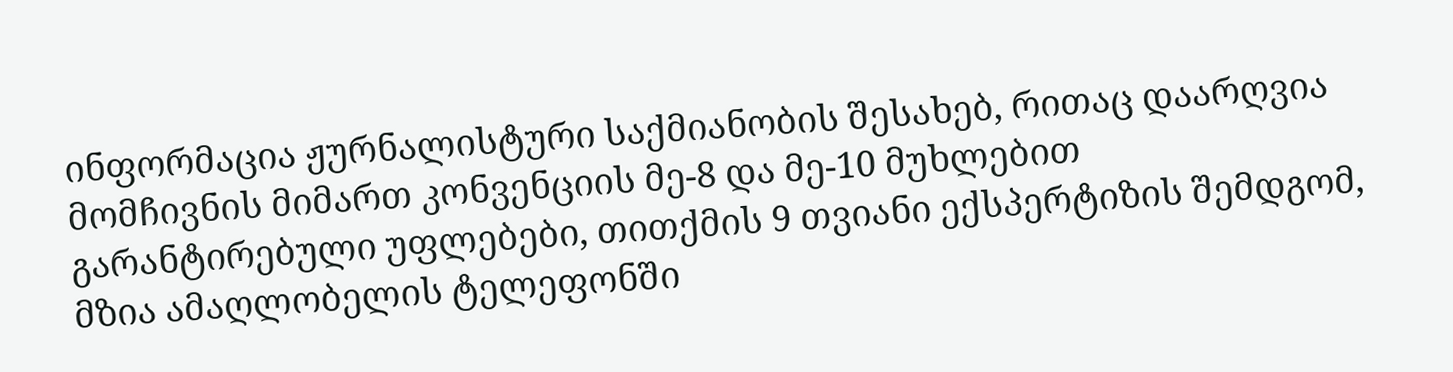ინფორმაცია ჟურნალისტური საქმიანობის შესახებ, რითაც დაარღვია მომჩივნის მიმართ კონვენციის მე-8 და მე-10 მუხლებით გარანტირებული უფლებები, თითქმის 9 თვიანი ექსპერტიზის შემდგომ, მზია ამაღლობელის ტელეფონში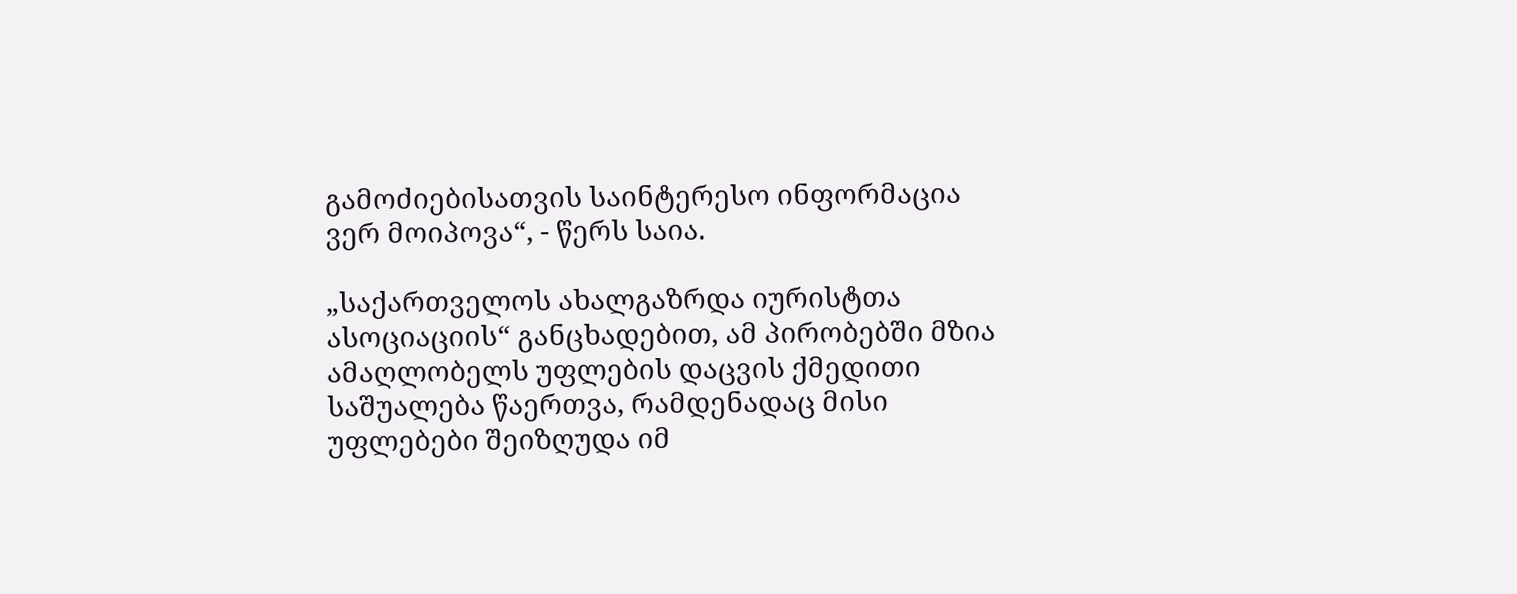გამოძიებისათვის საინტერესო ინფორმაცია ვერ მოიპოვა“, - წერს საია.

„საქართველოს ახალგაზრდა იურისტთა ასოციაციის“ განცხადებით, ამ პირობებში მზია ამაღლობელს უფლების დაცვის ქმედითი საშუალება წაერთვა, რამდენადაც მისი უფლებები შეიზღუდა იმ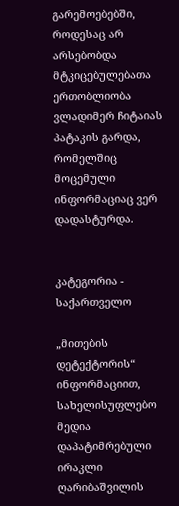გარემოებებში, როდესაც არ არსებობდა მტკიცებულებათა ერთობლიობა ვლადიმერ ჩიტაიას პატაკის გარდა, რომელშიც მოცემული ინფორმაციაც ვერ დადასტურდა.


კატეგორია - საქართველო

„მითების დეტექტორის“ ინფორმაციით, სახელისუფლებო მედია დაპატიმრებული ირაკლი ღარიბაშვილის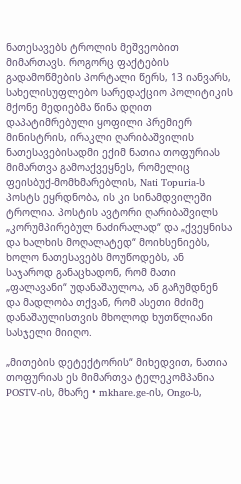ნათესავებს ტროლის მეშვეობით მიმართავს. როგორც ფაქტების გადამოწმების პორტალი წერს, 13 იანვარს, სახელისუფლებო სარედაქციო პოლიტიკის მქონე მედიებმა წინა დღით დაპატიმრებული ყოფილი პრემიერ მინისტრის, ირაკლი ღარიბაშვილის ნათესავებისადმი ექიმ ნათია თოფურიას მიმართვა გამოაქვეყნეს, რომელიც ფეისბუქ-მომხმარებლის, Nati Topuria-ს პოსტს ეყრდნობა, ის კი სინამდვილეში ტროლია. პოსტის ავტორი ღარიბაშვილს „კორუმპირებულ ნაძირალად“ და „ქვეყნისა და ხალხის მოღალატედ“ მოიხსენიებს, ხოლო ნათესავებს მოუწოდებს, ან საჯაროდ განაცხადონ, რომ მათი „ფალავანი“ უდანაშაულოა, ან გაჩუმდნენ და მადლობა თქვან, რომ ასეთი მძიმე დანაშაულისთვის მხოლოდ ხუთწლიანი სასჯელი მიიღო.

„მითების დეტექტორის“ მიხედვით, ნათია თოფურიას ეს მიმართვა ტელეკომპანია POSTV-ის, მხარე • mkhare.ge-ის, Ongo-ს,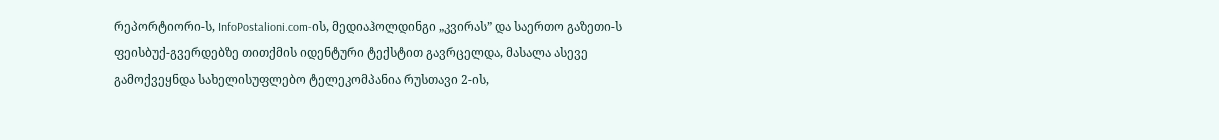რეპორტიორი-ს, InfoPostalioni.com-ის, მედიაჰოლდინგი „კვირას” და საერთო გაზეთი-ს ფეისბუქ-გვერდებზე თითქმის იდენტური ტექსტით გავრცელდა, მასალა ასევე გამოქვეყნდა სახელისუფლებო ტელეკომპანია რუსთავი 2-ის,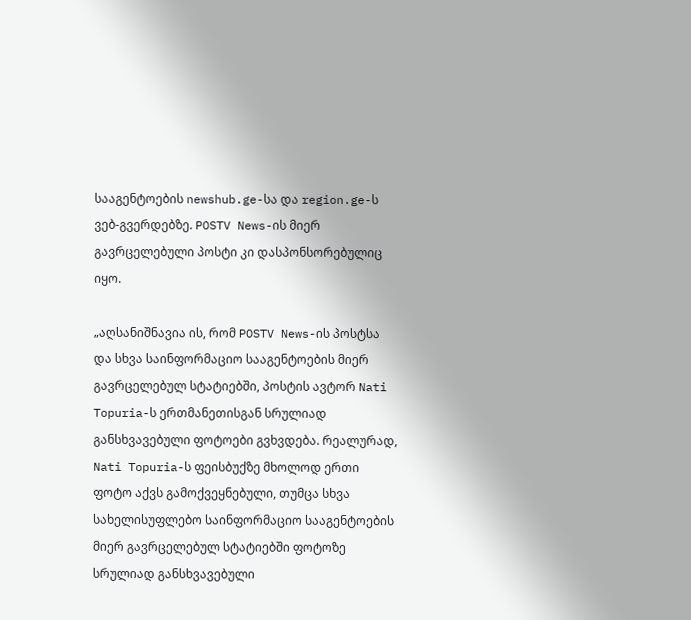სააგენტოების newshub.ge-სა და region.ge-ს ვებ-გვერდებზე. POSTV News-ის მიერ გავრცელებული პოსტი კი დასპონსორებულიც იყო.

„აღსანიშნავია ის, რომ POSTV News-ის პოსტსა და სხვა საინფორმაციო სააგენტოების მიერ გავრცელებულ სტატიებში, პოსტის ავტორ Nati Topuria-ს ერთმანეთისგან სრულიად განსხვავებული ფოტოები გვხვდება. რეალურად, Nati Topuria-ს ფეისბუქზე მხოლოდ ერთი ფოტო აქვს გამოქვეყნებული, თუმცა სხვა სახელისუფლებო საინფორმაციო სააგენტოების მიერ გავრცელებულ სტატიებში ფოტოზე სრულიად განსხვავებული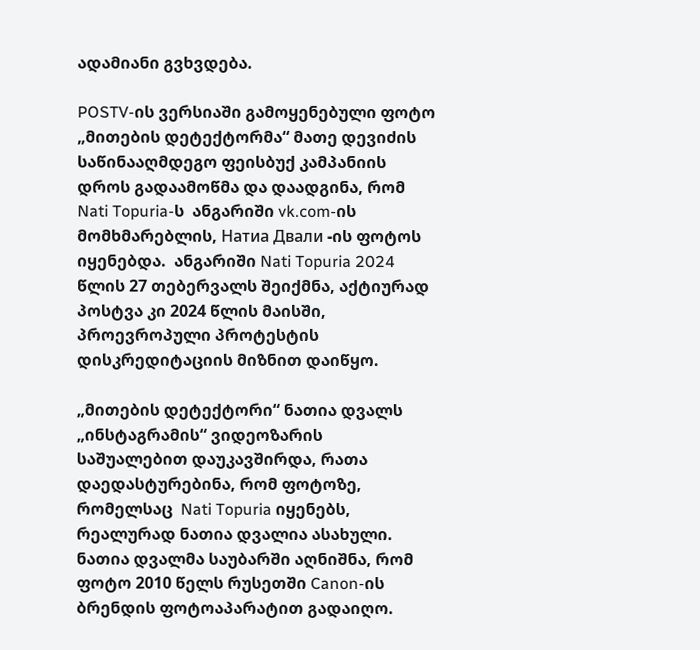ადამიანი გვხვდება.

POSTV-ის ვერსიაში გამოყენებული ფოტო „მითების დეტექტორმა“ მათე დევიძის საწინააღმდეგო ფეისბუქ კამპანიის დროს გადაამოწმა და დაადგინა, რომ Nati Topuria-ს  ანგარიში vk.com-ის მომხმარებლის, Натиа Двали -ის ფოტოს იყენებდა.  ანგარიში Nati Topuria 2024 წლის 27 თებერვალს შეიქმნა, აქტიურად პოსტვა კი 2024 წლის მაისში, პროევროპული პროტესტის დისკრედიტაციის მიზნით დაიწყო.

„მითების დეტექტორი“ ნათია დვალს „ინსტაგრამის“ ვიდეოზარის საშუალებით დაუკავშირდა, რათა დაედასტურებინა, რომ ფოტოზე, რომელსაც  Nati Topuria იყენებს,  რეალურად ნათია დვალია ასახული. ნათია დვალმა საუბარში აღნიშნა, რომ ფოტო 2010 წელს რუსეთში Canon-ის ბრენდის ფოტოაპარატით გადაიღო.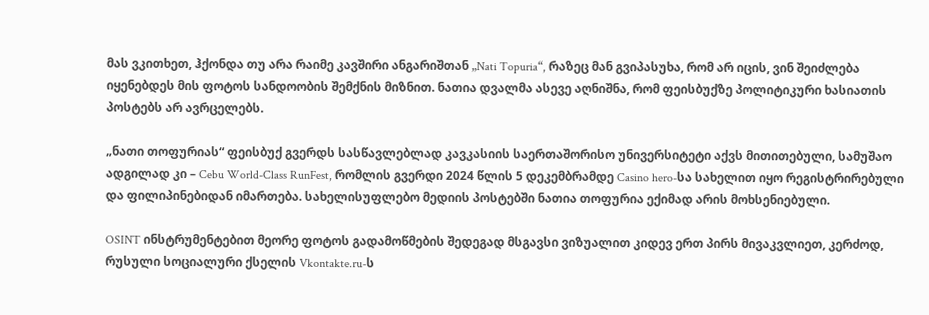მას ვკითხეთ, ჰქონდა თუ არა რაიმე კავშირი ანგარიშთან „Nati Topuria“, რაზეც მან გვიპასუხა, რომ არ იცის, ვინ შეიძლება იყენებდეს მის ფოტოს სანდოობის შემქნის მიზნით. ნათია დვალმა ასევე აღნიშნა, რომ ფეისბუქზე პოლიტიკური ხასიათის პოსტებს არ ავრცელებს.

„ნათი თოფურიას“ ფეისბუქ გვერდს სასწავლებლად კავკასიის საერთაშორისო უნივერსიტეტი აქვს მითითებული, სამუშაო ადგილად კი – Cebu World-Class RunFest, რომლის გვერდი 2024 წლის 5 დეკემბრამდე Casino hero-სა სახელით იყო რეგისტრირებული და ფილიპინებიდან იმართება. სახელისუფლებო მედიის პოსტებში ნათია თოფურია ექიმად არის მოხსენიებული.

OSINT ინსტრუმენტებით მეორე ფოტოს გადამოწმების შედეგად მსგავსი ვიზუალით კიდევ ერთ პირს მივაკვლიეთ, კერძოდ, რუსული სოციალური ქსელის Vkontakte.ru-ს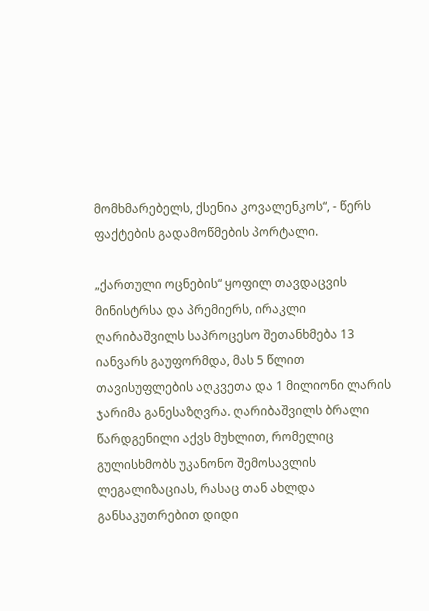მომხმარებელს, ქსენია კოვალენკოს“, - წერს ფაქტების გადამოწმების პორტალი.

„ქართული ოცნების“ ყოფილ თავდაცვის მინისტრსა და პრემიერს, ირაკლი ღარიბაშვილს საპროცესო შეთანხმება 13 იანვარს გაუფორმდა, მას 5 წლით თავისუფლების აღკვეთა და 1 მილიონი ლარის ჯარიმა განესაზღვრა. ღარიბაშვილს ბრალი წარდგენილი აქვს მუხლით, რომელიც გულისხმობს უკანონო შემოსავლის ლეგალიზაციას, რასაც თან ახლდა განსაკუთრებით დიდი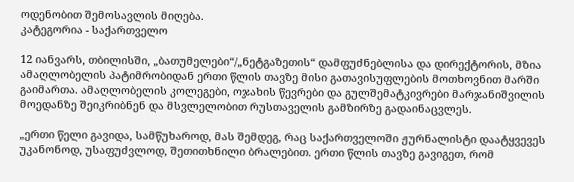ოდენობით შემოსავლის მიღება.
კატეგორია - საქართველო

12 იანვარს, თბილისში, „ბათუმელები“/„ნეტგაზეთის“ დამფუძნებლისა და დირექტორის, მზია ამაღლობელის პატიმრობიდან ერთი წლის თავზე მისი გათავისუფლების მოთხოვნით მარში გაიმართა. ამაღლობელის კოლეგები, ოჯახის წევრები და გულშემატკივრები მარჯანიშვილის მოედანზე შეიკრიბნენ და მსვლელობით რუსთაველის გამზირზე გადაინაცვლეს.

„ერთი წელი გავიდა, სამწუხაროდ, მას შემდეგ, რაც საქართველოში ჟურნალისტი დაატყვევეს უკანონოდ, უსაფუძვლოდ, შეთითხნილი ბრალებით. ერთი წლის თავზე გავიგეთ, რომ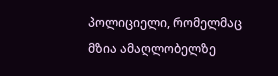პოლიციელი, რომელმაც მზია ამაღლობელზე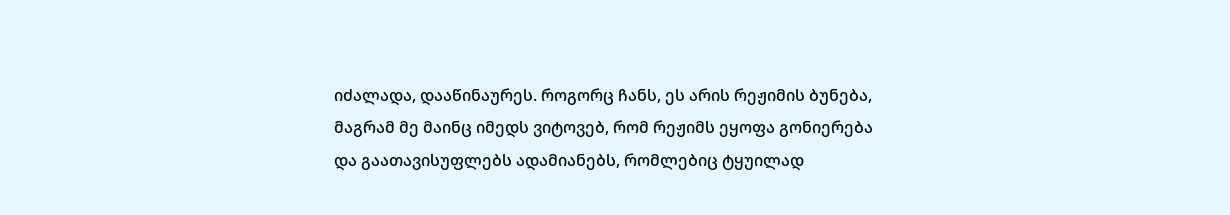იძალადა, დააწინაურეს. როგორც ჩანს, ეს არის რეჟიმის ბუნება, მაგრამ მე მაინც იმედს ვიტოვებ, რომ რეჟიმს ეყოფა გონიერება და გაათავისუფლებს ადამიანებს, რომლებიც ტყუილად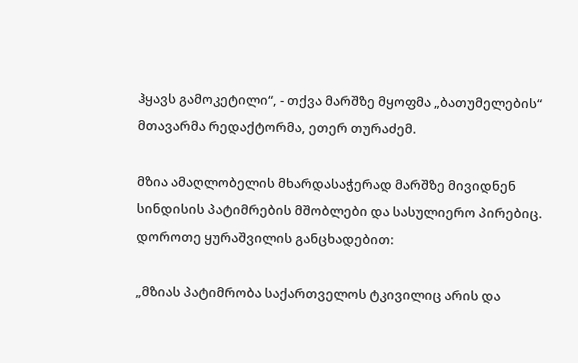ჰყავს გამოკეტილი“, - თქვა მარშზე მყოფმა „ბათუმელების“ მთავარმა რედაქტორმა, ეთერ თურაძემ.

მზია ამაღლობელის მხარდასაჭერად მარშზე მივიდნენ სინდისის პატიმრების მშობლები და სასულიერო პირებიც. დოროთე ყურაშვილის განცხადებით:

„მზიას პატიმრობა საქართველოს ტკივილიც არის და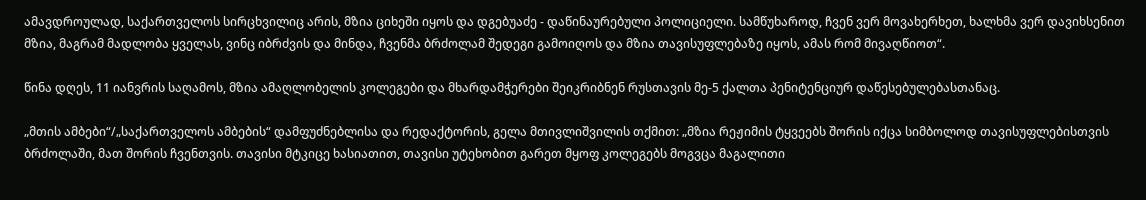ამავდროულად, საქართველოს სირცხვილიც არის, მზია ციხეში იყოს და დგებუაძე - დაწინაურებული პოლიციელი. სამწუხაროდ, ჩვენ ვერ მოვახერხეთ, ხალხმა ვერ დავიხსენით მზია, მაგრამ მადლობა ყველას, ვინც იბრძვის და მინდა, ჩვენმა ბრძოლამ შედეგი გამოიღოს და მზია თავისუფლებაზე იყოს, ამას რომ მივაღწიოთ“.

წინა დღეს, 11 იანვრის საღამოს, მზია ამაღლობელის კოლეგები და მხარდამჭერები შეიკრიბნენ რუსთავის მე-5 ქალთა პენიტენციურ დაწესებულებასთანაც.

„მთის ამბები“/„საქართველოს ამბების“ დამფუძნებლისა და რედაქტორის, გელა მთივლიშვილის თქმით: „მზია რეჟიმის ტყვეებს შორის იქცა სიმბოლოდ თავისუფლებისთვის ბრძოლაში, მათ შორის ჩვენთვის. თავისი მტკიცე ხასიათით, თავისი უტეხობით გარეთ მყოფ კოლეგებს მოგვცა მაგალითი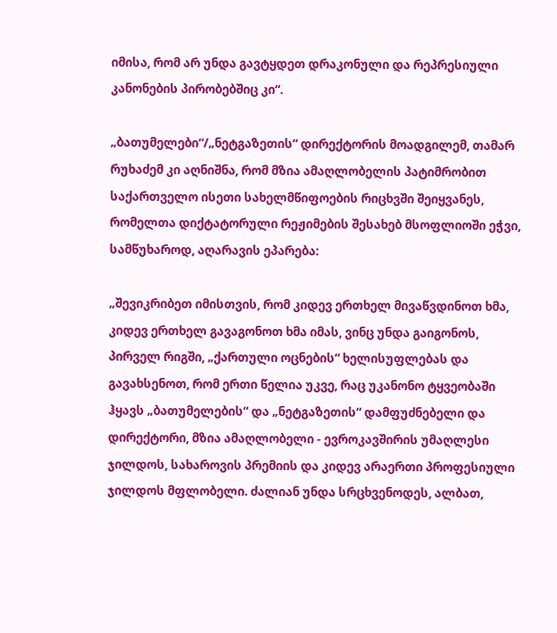იმისა, რომ არ უნდა გავტყდეთ დრაკონული და რეპრესიული კანონების პირობებშიც კი“.

„ბათუმელები“/„ნეტგაზეთის“ დირექტორის მოადგილემ, თამარ რუხაძემ კი აღნიშნა, რომ მზია ამაღლობელის პატიმრობით საქართველო ისეთი სახელმწიფოების რიცხვში შეიყვანეს, რომელთა დიქტატორული რეჟიმების შესახებ მსოფლიოში ეჭვი, სამწუხაროდ, აღარავის ეპარება:

„შევიკრიბეთ იმისთვის, რომ კიდევ ერთხელ მივაწვდინოთ ხმა, კიდევ ერთხელ გავაგონოთ ხმა იმას, ვინც უნდა გაიგონოს, პირველ რიგში, „ქართული ოცნების“ ხელისუფლებას და გავახსენოთ, რომ ერთი წელია უკვე, რაც უკანონო ტყვეობაში ჰყავს „ბათუმელების“ და „ნეტგაზეთის“ დამფუძნებელი და დირექტორი, მზია ამაღლობელი - ევროკავშირის უმაღლესი ჯილდოს, სახაროვის პრემიის და კიდევ არაერთი პროფესიული ჯილდოს მფლობელი. ძალიან უნდა სრცხვენოდეს, ალბათ,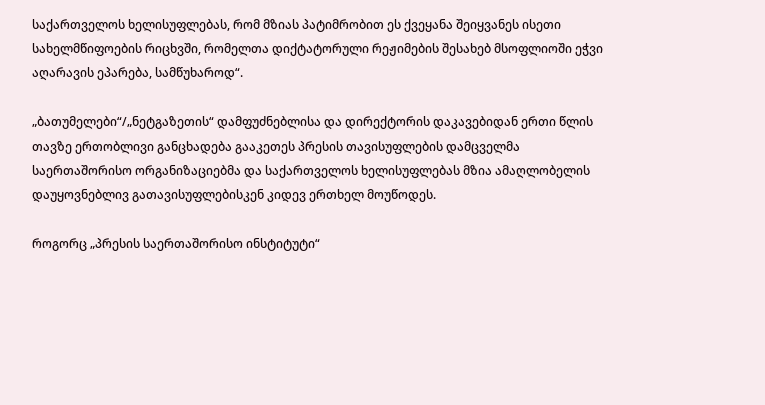საქართველოს ხელისუფლებას, რომ მზიას პატიმრობით ეს ქვეყანა შეიყვანეს ისეთი სახელმწიფოების რიცხვში, რომელთა დიქტატორული რეჟიმების შესახებ მსოფლიოში ეჭვი აღარავის ეპარება, სამწუხაროდ“.

„ბათუმელები“/„ნეტგაზეთის“ დამფუძნებლისა და დირექტორის დაკავებიდან ერთი წლის თავზე ერთობლივი განცხადება გააკეთეს პრესის თავისუფლების დამცველმა საერთაშორისო ორგანიზაციებმა და საქართველოს ხელისუფლებას მზია ამაღლობელის დაუყოვნებლივ გათავისუფლებისკენ კიდევ ერთხელ მოუწოდეს.

როგორც „პრესის საერთაშორისო ინსტიტუტი“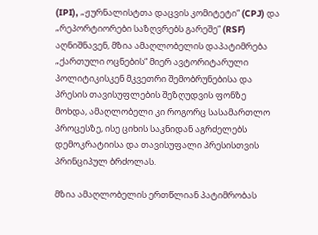(IPI), „ჟურნალისტთა დაცვის კომიტეტი“ (CPJ) და „რეპორტიორები საზღვრებს გარეშე“ (RSF) აღნიშნავენ, მზია ამაღლობელის დაპატიმრება „ქართული ოცნების“ მიერ ავტორიტარული პოლიტიკისკენ მკვეთრი შემობრუნებისა და პრესის თავისუფლების შეზღუდვის ფონზე მოხდა, ამაღლობელი კი როგორც სასამართლო პროცესზე, ისე ციხის საკნიდან აგრძელებს დემოკრატიისა და თავისუფალი პრესისთვის პრინციპულ ბრძოლას.

მზია ამაღლობელის ერთწლიან პატიმრობას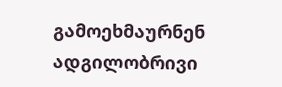გამოეხმაურნენ ადგილობრივი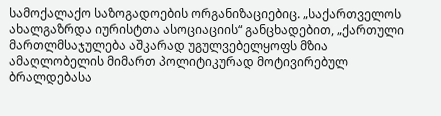სამოქალაქო საზოგადოების ორგანიზაციებიც. „საქართველოს ახალგაზრდა იურისტთა ასოციაციის“ განცხადებით, „ქართული მართლმსაჯულება აშკარად უგულვებელყოფს მზია ამაღლობელის მიმართ პოლიტიკურად მოტივირებულ ბრალდებასა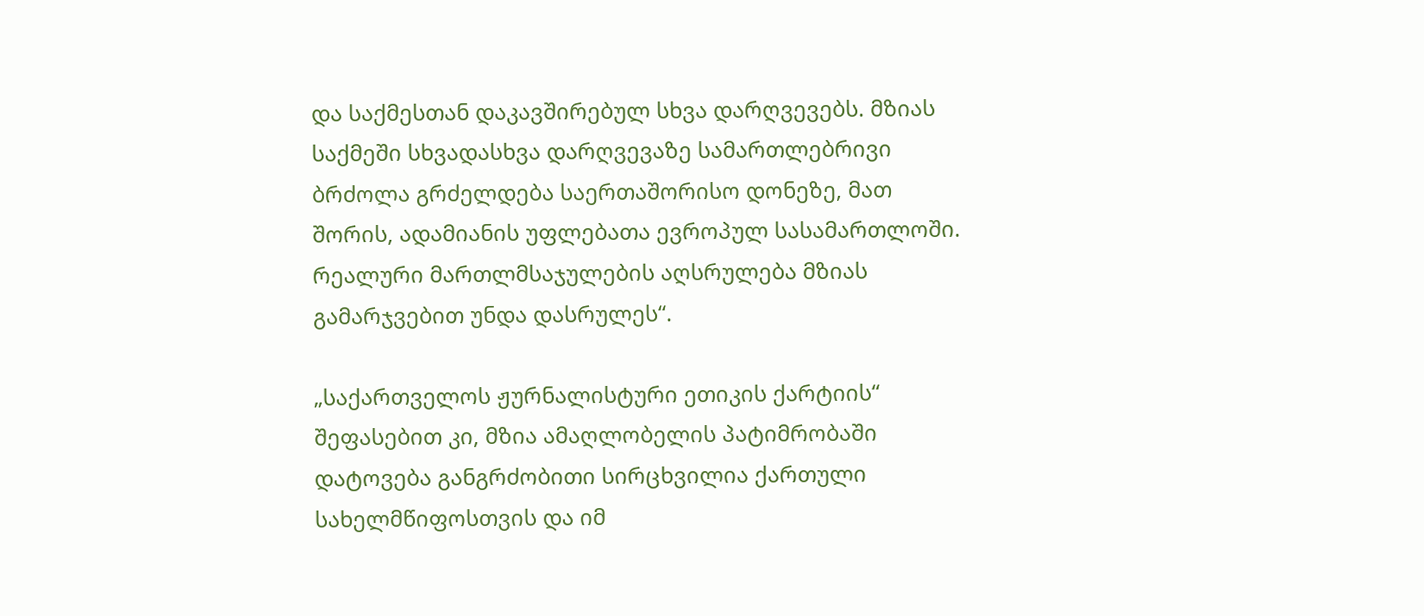და საქმესთან დაკავშირებულ სხვა დარღვევებს. მზიას საქმეში სხვადასხვა დარღვევაზე სამართლებრივი ბრძოლა გრძელდება საერთაშორისო დონეზე, მათ შორის, ადამიანის უფლებათა ევროპულ სასამართლოში. რეალური მართლმსაჯულების აღსრულება მზიას გამარჯვებით უნდა დასრულეს“.

„საქართველოს ჟურნალისტური ეთიკის ქარტიის“ შეფასებით კი, მზია ამაღლობელის პატიმრობაში დატოვება განგრძობითი სირცხვილია ქართული სახელმწიფოსთვის და იმ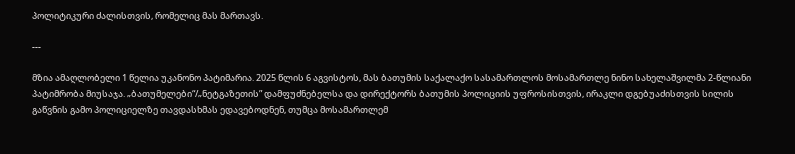პოლიტიკური ძალისთვის, რომელიც მას მართავს.

---

მზია ამაღლობელი 1 წელია უკანონო პატიმარია. 2025 წლის 6 აგვისტოს, მას ბათუმის საქალაქო სასამართლოს მოსამართლე ნინო სახელაშვილმა 2-წლიანი პატიმრობა მიუსაჯა. „ბათუმელები“/„ნეტგაზეთის” დამფუძნებელსა და დირექტორს ბათუმის პოლიციის უფროსისთვის, ირაკლი დგებუაძისთვის სილის გაწვნის გამო პოლიციელზე თავდასხმას ედავებოდნენ, თუმცა მოსამართლემ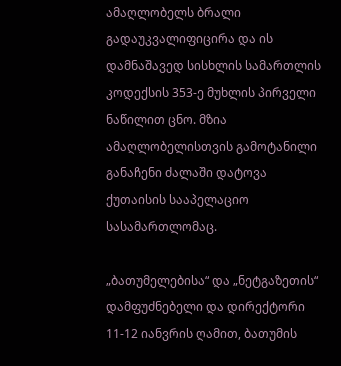ამაღლობელს ბრალი გადაუკვალიფიცირა და ის დამნაშავედ სისხლის სამართლის კოდექსის 353-ე მუხლის პირველი ნაწილით ცნო. მზია ამაღლობელისთვის გამოტანილი განაჩენი ძალაში დატოვა ქუთაისის სააპელაციო სასამართლომაც.

„ბათუმელებისა“ და „ნეტგაზეთის“ დამფუძნებელი და დირექტორი 11-12 იანვრის ღამით, ბათუმის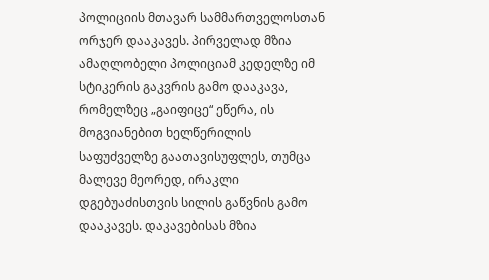პოლიციის მთავარ სამმართველოსთან ორჯერ დააკავეს. პირველად მზია ამაღლობელი პოლიციამ კედელზე იმ სტიკერის გაკვრის გამო დააკავა, რომელზეც „გაიფიცე“ ეწერა, ის მოგვიანებით ხელწერილის საფუძველზე გაათავისუფლეს, თუმცა მალევე მეორედ, ირაკლი დგებუაძისთვის სილის გაწვნის გამო დააკავეს. დაკავებისას მზია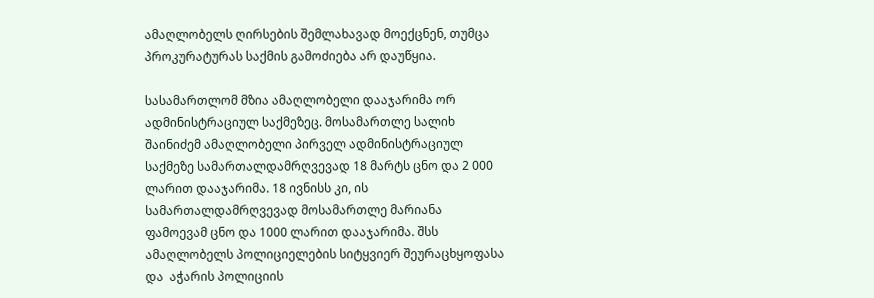ამაღლობელს ღირსების შემლახავად მოექცნენ, თუმცა პროკურატურას საქმის გამოძიება არ დაუწყია.

სასამართლომ მზია ამაღლობელი დააჯარიმა ორ ადმინისტრაციულ საქმეზეც. მოსამართლე სალიხ შაინიძემ ამაღლობელი პირველ ადმინისტრაციულ საქმეზე სამართალდამრღვევად 18 მარტს ცნო და 2 000 ლარით დააჯარიმა. 18 ივნისს კი, ის სამართალდამრღვევად მოსამართლე მარიანა ფამოევამ ცნო და 1000 ლარით დააჯარიმა. შსს ამაღლობელს პოლიციელების სიტყვიერ შეურაცხყოფასა და  აჭარის პოლიციის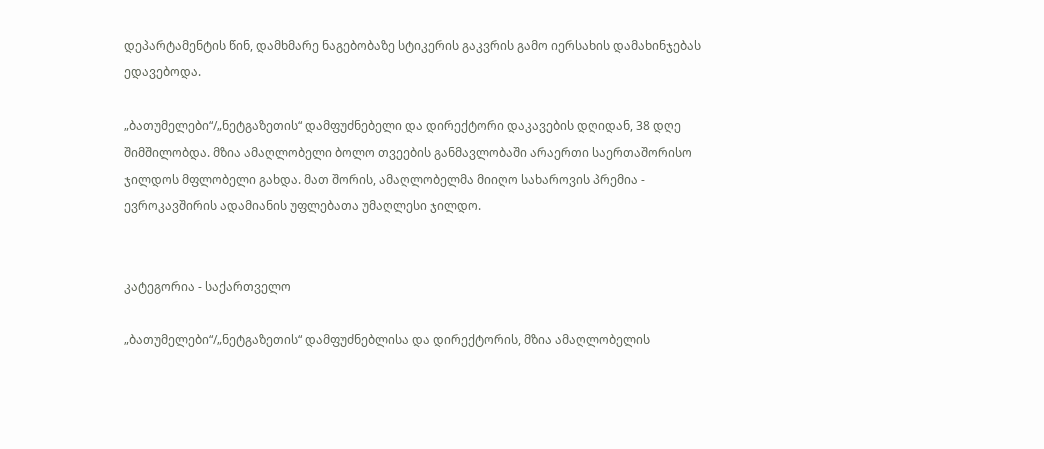დეპარტამენტის წინ, დამხმარე ნაგებობაზე სტიკერის გაკვრის გამო იერსახის დამახინჯებას ედავებოდა.

„ბათუმელები“/„ნეტგაზეთის“ დამფუძნებელი და დირექტორი დაკავების დღიდან, 38 დღე შიმშილობდა. მზია ამაღლობელი ბოლო თვეების განმავლობაში არაერთი საერთაშორისო ჯილდოს მფლობელი გახდა. მათ შორის, ამაღლობელმა მიიღო სახაროვის პრემია - ევროკავშირის ადამიანის უფლებათა უმაღლესი ჯილდო.


კატეგორია - საქართველო

„ბათუმელები“/„ნეტგაზეთის“ დამფუძნებლისა და დირექტორის, მზია ამაღლობელის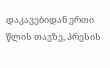დაკავებიდან ერთი წლის თავზე, პრესის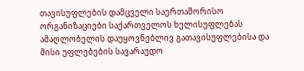თავისუფლების დამცველი საერთაშორისო ორგანიზაციები საქართველოს ხელისუფლებას ამაღლობელის დაუყოვნებლივ გათავისუფლებისა და მისი უფლებების სავარაუდო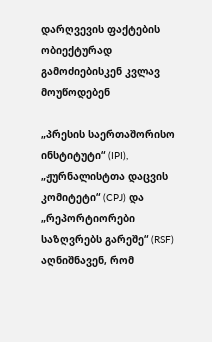დარღვევის ფაქტების ობიექტურად გამოძიებისკენ კვლავ  მოუწოდებენ

„პრესის საერთაშორისო ინსტიტუტი“ (IPI), „ჟურნალისტთა დაცვის კომიტეტი“ (CPJ) და „რეპორტიორები საზღვრებს გარეშე“ (RSF) აღნიშნავენ, რომ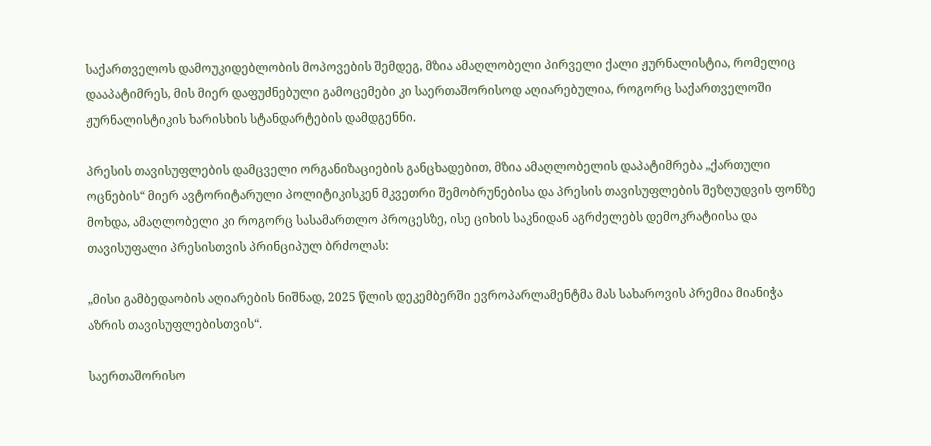საქართველოს დამოუკიდებლობის მოპოვების შემდეგ, მზია ამაღლობელი პირველი ქალი ჟურნალისტია, რომელიც დააპატიმრეს, მის მიერ დაფუძნებული გამოცემები კი საერთაშორისოდ აღიარებულია, როგორც საქართველოში ჟურნალისტიკის ხარისხის სტანდარტების დამდგენნი.

პრესის თავისუფლების დამცველი ორგანიზაციების განცხადებით, მზია ამაღლობელის დაპატიმრება „ქართული ოცნების“ მიერ ავტორიტარული პოლიტიკისკენ მკვეთრი შემობრუნებისა და პრესის თავისუფლების შეზღუდვის ფონზე მოხდა, ამაღლობელი კი როგორც სასამართლო პროცესზე, ისე ციხის საკნიდან აგრძელებს დემოკრატიისა და თავისუფალი პრესისთვის პრინციპულ ბრძოლას:

„მისი გამბედაობის აღიარების ნიშნად, 2025 წლის დეკემბერში ევროპარლამენტმა მას სახაროვის პრემია მიანიჭა აზრის თავისუფლებისთვის“.

საერთაშორისო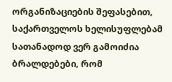ორგანიზაციების შეფასებით, საქართველოს ხელისუფლებამ სათანადოდ ვერ გამოიძია ბრალდებები, რომ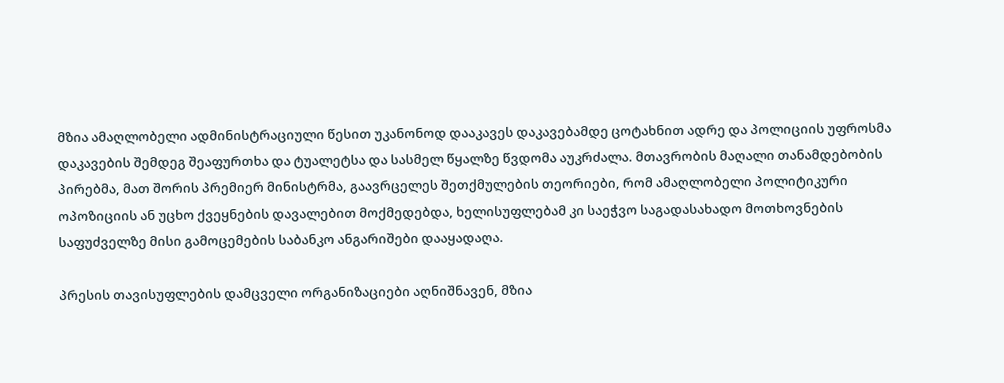მზია ამაღლობელი ადმინისტრაციული წესით უკანონოდ დააკავეს დაკავებამდე ცოტახნით ადრე და პოლიციის უფროსმა დაკავების შემდეგ შეაფურთხა და ტუალეტსა და სასმელ წყალზე წვდომა აუკრძალა. მთავრობის მაღალი თანამდებობის პირებმა, მათ შორის პრემიერ მინისტრმა, გაავრცელეს შეთქმულების თეორიები, რომ ამაღლობელი პოლიტიკური ოპოზიციის ან უცხო ქვეყნების დავალებით მოქმედებდა, ხელისუფლებამ კი საეჭვო საგადასახადო მოთხოვნების საფუძველზე მისი გამოცემების საბანკო ანგარიშები დააყადაღა.

პრესის თავისუფლების დამცველი ორგანიზაციები აღნიშნავენ, მზია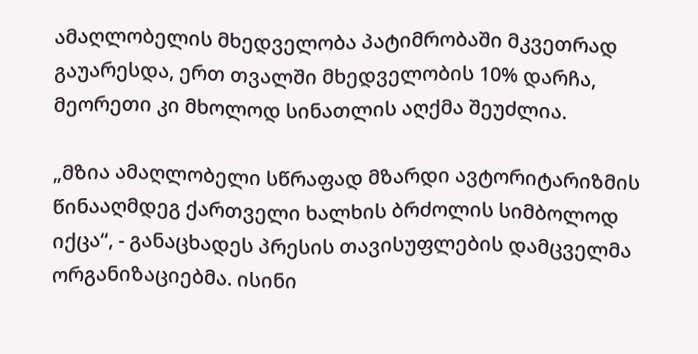ამაღლობელის მხედველობა პატიმრობაში მკვეთრად გაუარესდა, ერთ თვალში მხედველობის 10% დარჩა, მეორეთი კი მხოლოდ სინათლის აღქმა შეუძლია.

„მზია ამაღლობელი სწრაფად მზარდი ავტორიტარიზმის წინააღმდეგ ქართველი ხალხის ბრძოლის სიმბოლოდ იქცა“, - განაცხადეს პრესის თავისუფლების დამცველმა ორგანიზაციებმა. ისინი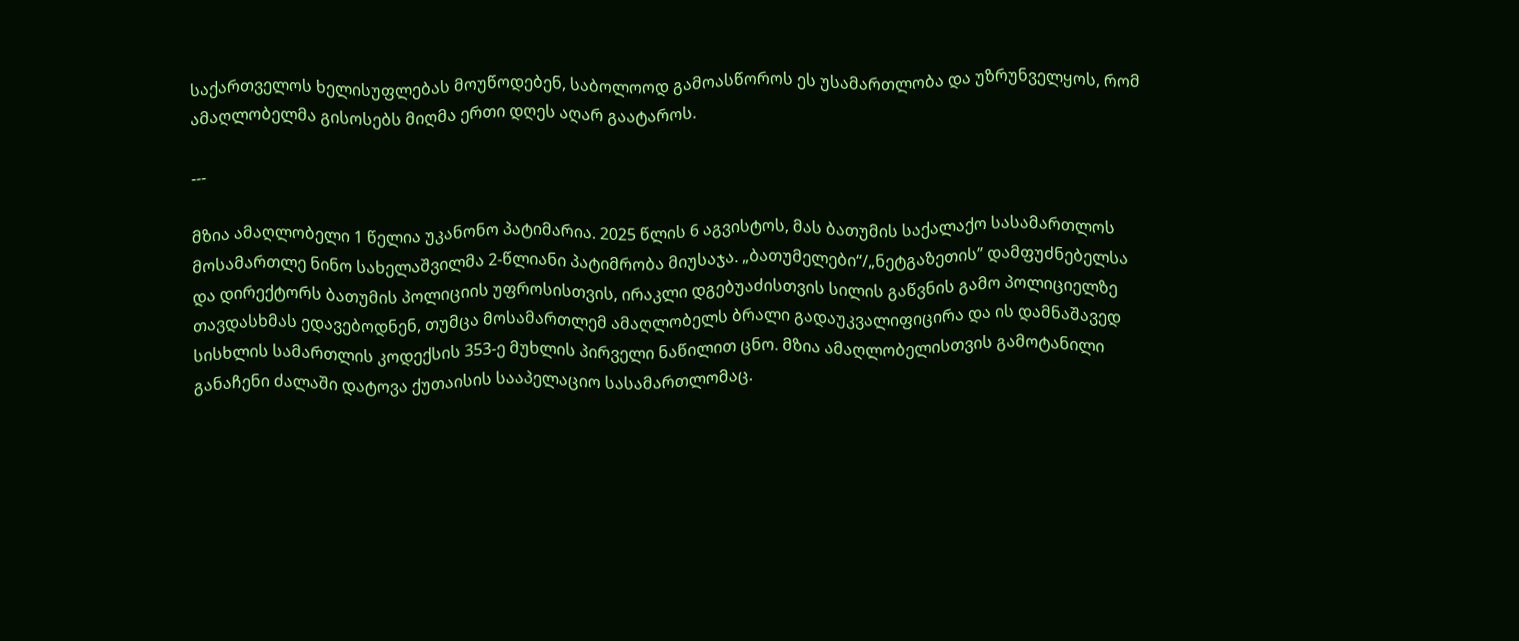საქართველოს ხელისუფლებას მოუწოდებენ, საბოლოოდ გამოასწოროს ეს უსამართლობა და უზრუნველყოს, რომ ამაღლობელმა გისოსებს მიღმა ერთი დღეს აღარ გაატაროს.

---

მზია ამაღლობელი 1 წელია უკანონო პატიმარია. 2025 წლის 6 აგვისტოს, მას ბათუმის საქალაქო სასამართლოს მოსამართლე ნინო სახელაშვილმა 2-წლიანი პატიმრობა მიუსაჯა. „ბათუმელები“/„ნეტგაზეთის” დამფუძნებელსა და დირექტორს ბათუმის პოლიციის უფროსისთვის, ირაკლი დგებუაძისთვის სილის გაწვნის გამო პოლიციელზე თავდასხმას ედავებოდნენ, თუმცა მოსამართლემ ამაღლობელს ბრალი გადაუკვალიფიცირა და ის დამნაშავედ სისხლის სამართლის კოდექსის 353-ე მუხლის პირველი ნაწილით ცნო. მზია ამაღლობელისთვის გამოტანილი განაჩენი ძალაში დატოვა ქუთაისის სააპელაციო სასამართლომაც.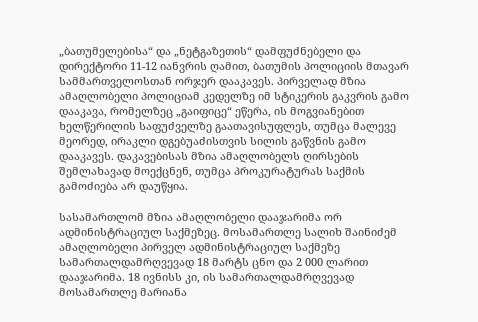„ბათუმელებისა“ და „ნეტგაზეთის“ დამფუძნებელი და დირექტორი 11-12 იანვრის ღამით, ბათუმის პოლიციის მთავარ სამმართველოსთან ორჯერ დააკავეს. პირველად მზია ამაღლობელი პოლიციამ კედელზე იმ სტიკერის გაკვრის გამო დააკავა, რომელზეც „გაიფიცე“ ეწერა, ის მოგვიანებით ხელწერილის საფუძველზე გაათავისუფლეს, თუმცა მალევე მეორედ, ირაკლი დგებუაძისთვის სილის გაწვნის გამო დააკავეს. დაკავებისას მზია ამაღლობელს ღირსების შემლახავად მოექცნენ, თუმცა პროკურატურას საქმის გამოძიება არ დაუწყია.

სასამართლომ მზია ამაღლობელი დააჯარიმა ორ ადმინისტრაციულ საქმეზეც. მოსამართლე სალიხ შაინიძემ ამაღლობელი პირველ ადმინისტრაციულ საქმეზე სამართალდამრღვევად 18 მარტს ცნო და 2 000 ლარით დააჯარიმა. 18 ივნისს კი, ის სამართალდამრღვევად მოსამართლე მარიანა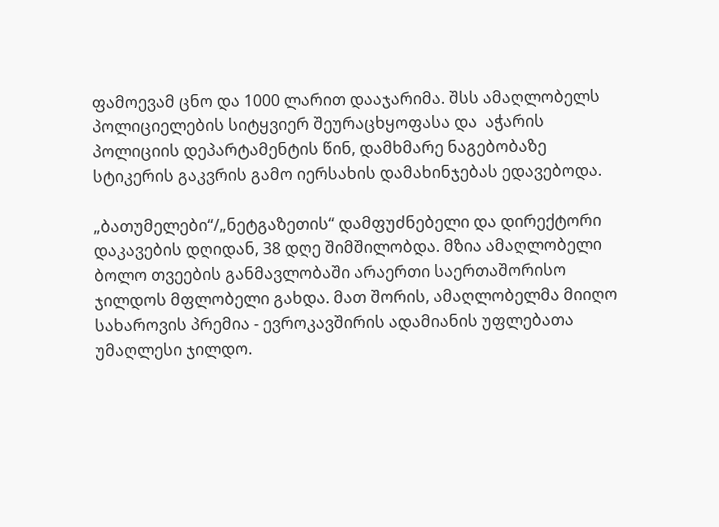ფამოევამ ცნო და 1000 ლარით დააჯარიმა. შსს ამაღლობელს პოლიციელების სიტყვიერ შეურაცხყოფასა და  აჭარის პოლიციის დეპარტამენტის წინ, დამხმარე ნაგებობაზე სტიკერის გაკვრის გამო იერსახის დამახინჯებას ედავებოდა.

„ბათუმელები“/„ნეტგაზეთის“ დამფუძნებელი და დირექტორი დაკავების დღიდან, 38 დღე შიმშილობდა. მზია ამაღლობელი ბოლო თვეების განმავლობაში არაერთი საერთაშორისო ჯილდოს მფლობელი გახდა. მათ შორის, ამაღლობელმა მიიღო სახაროვის პრემია - ევროკავშირის ადამიანის უფლებათა უმაღლესი ჯილდო.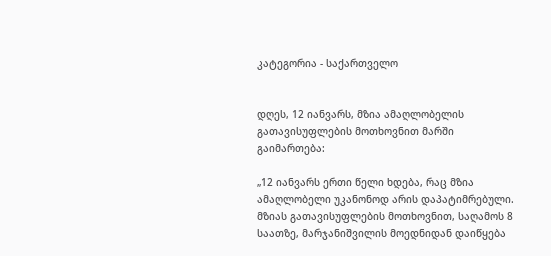კატეგორია - საქართველო


დღეს, 12 იანვარს, მზია ამაღლობელის გათავისუფლების მოთხოვნით მარში გაიმართება:

„12 იანვარს ერთი წელი ხდება, რაც მზია ამაღლობელი უკანონოდ არის დაპატიმრებული. მზიას გათავისუფლების მოთხოვნით, საღამოს 8 საათზე, მარჯანიშვილის მოედნიდან დაიწყება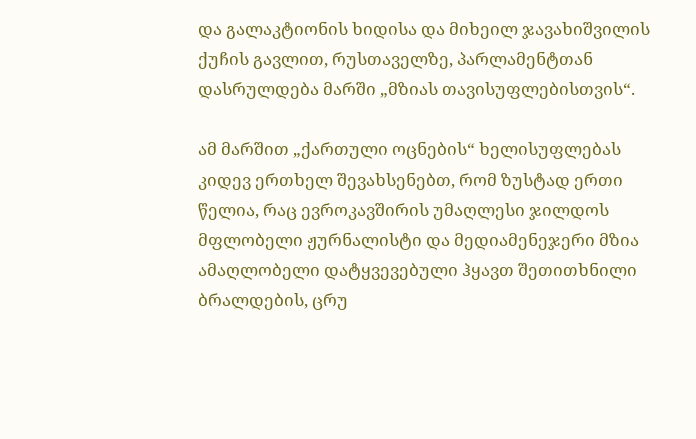და გალაკტიონის ხიდისა და მიხეილ ჯავახიშვილის ქუჩის გავლით, რუსთაველზე, პარლამენტთან დასრულდება მარში „მზიას თავისუფლებისთვის“.

ამ მარშით „ქართული ოცნების“ ხელისუფლებას კიდევ ერთხელ შევახსენებთ, რომ ზუსტად ერთი წელია, რაც ევროკავშირის უმაღლესი ჯილდოს მფლობელი ჟურნალისტი და მედიამენეჯერი მზია ამაღლობელი დატყვევებული ჰყავთ შეთითხნილი ბრალდების, ცრუ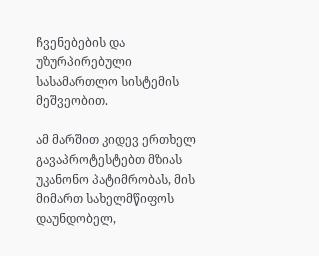ჩვენებების და უზურპირებული სასამართლო სისტემის მეშვეობით.

ამ მარშით კიდევ ერთხელ გავაპროტესტებთ მზიას უკანონო პატიმრობას, მის მიმართ სახელმწიფოს დაუნდობელ,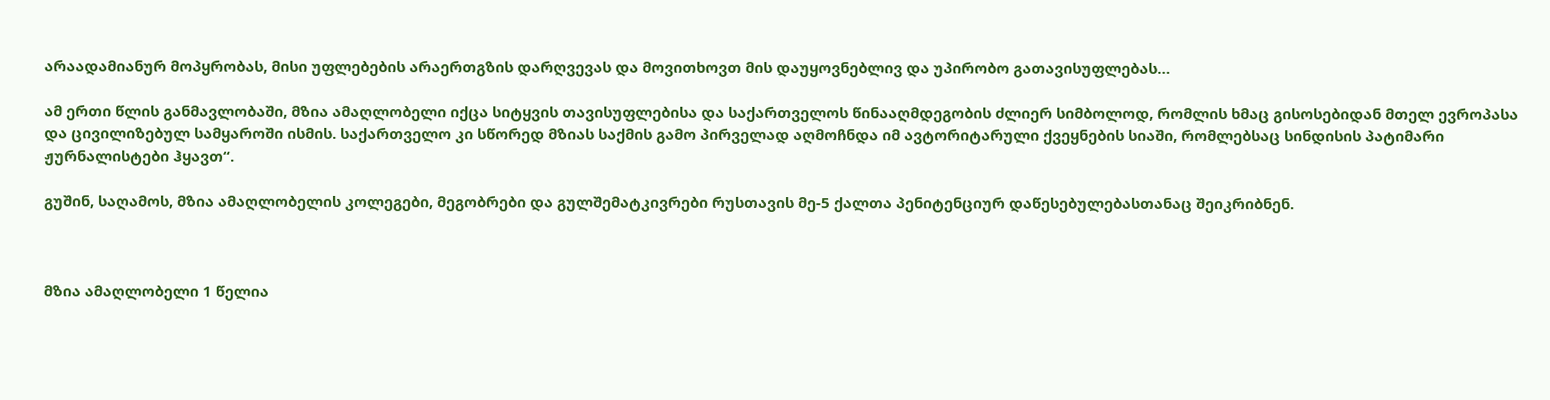არაადამიანურ მოპყრობას, მისი უფლებების არაერთგზის დარღვევას და მოვითხოვთ მის დაუყოვნებლივ და უპირობო გათავისუფლებას…

ამ ერთი წლის განმავლობაში, მზია ამაღლობელი იქცა სიტყვის თავისუფლებისა და საქართველოს წინააღმდეგობის ძლიერ სიმბოლოდ, რომლის ხმაც გისოსებიდან მთელ ევროპასა და ცივილიზებულ სამყაროში ისმის. საქართველო კი სწორედ მზიას საქმის გამო პირველად აღმოჩნდა იმ ავტორიტარული ქვეყნების სიაში, რომლებსაც სინდისის პატიმარი ჟურნალისტები ჰყავთ“.

გუშინ, საღამოს, მზია ამაღლობელის კოლეგები, მეგობრები და გულშემატკივრები რუსთავის მე-5 ქალთა პენიტენციურ დაწესებულებასთანაც შეიკრიბნენ.



მზია ამაღლობელი 1 წელია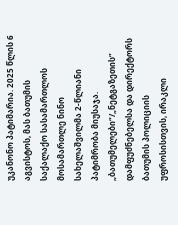უკანონო პატიმარია. 2025 წლის 6 აგვისტოს, მას ბათუმის საქალაქო სასამართლოს მოსამართლე ნინო სახელაშვილმა 2-წლიანი პატიმრობა მიუსაჯა. „ბათუმელები“/„ნეტგაზეთის” დამფუძნებელსა და დირექტორს ბათუმის პოლიციის უფროსისთვის, ირაკლი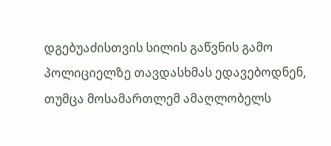დგებუაძისთვის სილის გაწვნის გამო პოლიციელზე თავდასხმას ედავებოდნენ, თუმცა მოსამართლემ ამაღლობელს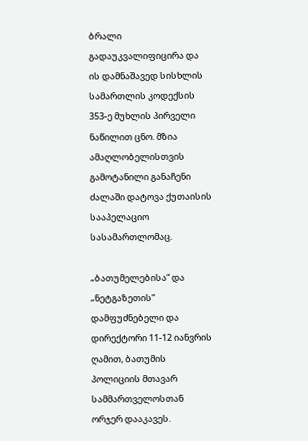ბრალი გადაუკვალიფიცირა და ის დამნაშავედ სისხლის სამართლის კოდექსის 353-ე მუხლის პირველი ნაწილით ცნო. მზია ამაღლობელისთვის გამოტანილი განაჩენი ძალაში დატოვა ქუთაისის სააპელაციო სასამართლომაც.

„ბათუმელებისა“ და „ნეტგაზეთის“ დამფუძნებელი და დირექტორი 11-12 იანვრის ღამით, ბათუმის პოლიციის მთავარ სამმართველოსთან ორჯერ დააკავეს.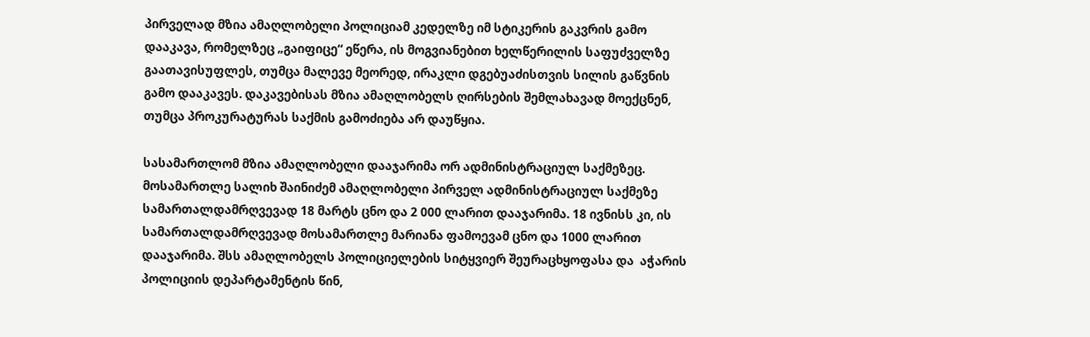პირველად მზია ამაღლობელი პოლიციამ კედელზე იმ სტიკერის გაკვრის გამო დააკავა, რომელზეც „გაიფიცე“ ეწერა, ის მოგვიანებით ხელწერილის საფუძველზე გაათავისუფლეს, თუმცა მალევე მეორედ, ირაკლი დგებუაძისთვის სილის გაწვნის გამო დააკავეს. დაკავებისას მზია ამაღლობელს ღირსების შემლახავად მოექცნენ, თუმცა პროკურატურას საქმის გამოძიება არ დაუწყია.

სასამართლომ მზია ამაღლობელი დააჯარიმა ორ ადმინისტრაციულ საქმეზეც. მოსამართლე სალიხ შაინიძემ ამაღლობელი პირველ ადმინისტრაციულ საქმეზე სამართალდამრღვევად 18 მარტს ცნო და 2 000 ლარით დააჯარიმა. 18 ივნისს კი, ის სამართალდამრღვევად მოსამართლე მარიანა ფამოევამ ცნო და 1000 ლარით დააჯარიმა. შსს ამაღლობელს პოლიციელების სიტყვიერ შეურაცხყოფასა და  აჭარის პოლიციის დეპარტამენტის წინ,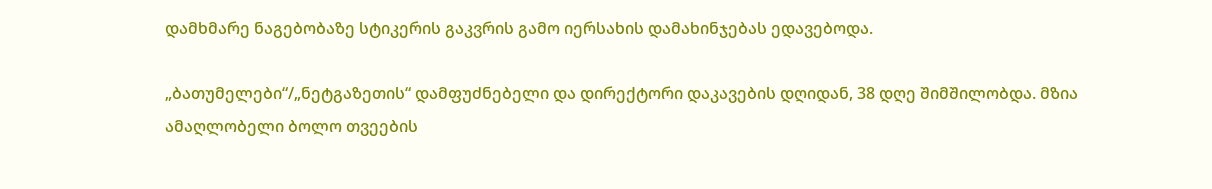დამხმარე ნაგებობაზე სტიკერის გაკვრის გამო იერსახის დამახინჯებას ედავებოდა.

„ბათუმელები“/„ნეტგაზეთის“ დამფუძნებელი და დირექტორი დაკავების დღიდან, 38 დღე შიმშილობდა. მზია ამაღლობელი ბოლო თვეების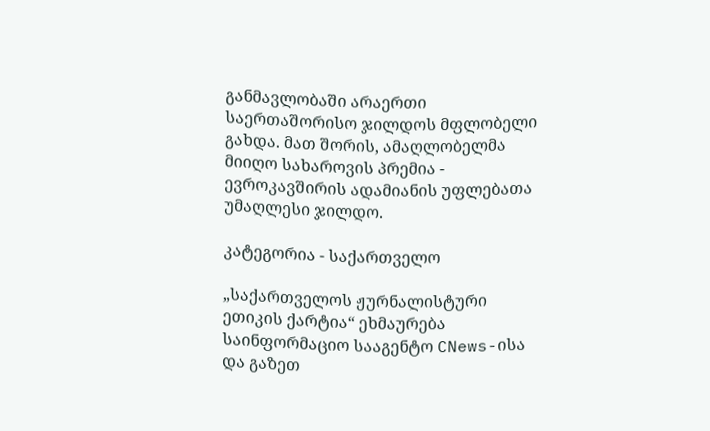განმავლობაში არაერთი საერთაშორისო ჯილდოს მფლობელი გახდა. მათ შორის, ამაღლობელმა მიიღო სახაროვის პრემია - ევროკავშირის ადამიანის უფლებათა უმაღლესი ჯილდო.

კატეგორია - საქართველო

„საქართველოს ჟურნალისტური ეთიკის ქარტია“ ეხმაურება საინფორმაციო სააგენტო CNews-ისა და გაზეთ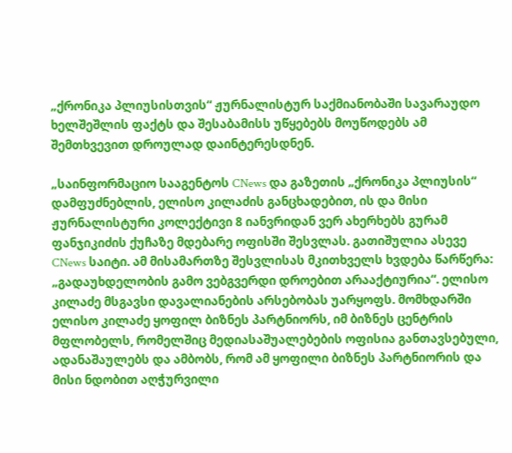„ქრონიკა პლიუსისთვის“ ჟურნალისტურ საქმიანობაში სავარაუდო ხელშეშლის ფაქტს და შესაბამისს უწყებებს მოუწოდებს ამ შემთხვევით დროულად დაინტერესდნენ.

„საინფორმაციო სააგენტოს CNews და გაზეთის „ქრონიკა პლიუსის“ დამფუძნებლის, ელისო კილაძის განცხადებით, ის და მისი ჟურნალისტური კოლექტივი 8 იანვრიდან ვერ ახერხებს გურამ ფანჯიკიძის ქუჩაზე მდებარე ოფისში შესვლას. გათიშულია ასევე CNews საიტი. ამ მისამართზე შესვლისას მკითხველს ხვდება წარწერა: „გადაუხდელობის გამო ვებგვერდი დროებით არააქტიურია“. ელისო კილაძე მსგავსი დავალიანების არსებობას უარყოფს. მომხდარში ელისო კილაძე ყოფილ ბიზნეს პარტნიორს, იმ ბიზნეს ცენტრის მფლობელს, რომელშიც მედიასაშუალებების ოფისია განთავსებული, ადანაშაულებს და ამბობს, რომ ამ ყოფილი ბიზნეს პარტნიორის და მისი ნდობით აღჭურვილი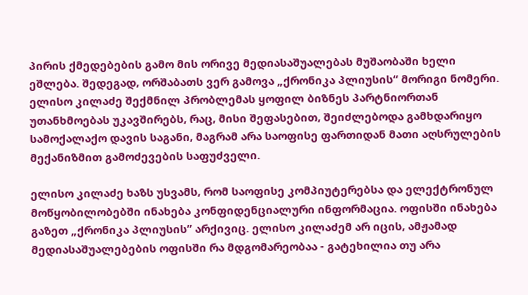პირის ქმედებების გამო მის ორივე მედიასაშუალებას მუშაობაში ხელი ეშლება. შედეგად, ორშაბათს ვერ გამოვა „ქრონიკა პლიუსის“ მორიგი ნომერი. ელისო კილაძე შექმნილ პრობლემას ყოფილ ბიზნეს პარტნიორთან უთანხმოებას უკავშირებს, რაც, მისი შეფასებით, შეიძლებოდა გამხდარიყო სამოქალაქო დავის საგანი, მაგრამ არა საოფისე ფართიდან მათი აღსრულების მექანიზმით გამოძევების საფუძველი.

ელისო კილაძე ხაზს უსვამს, რომ საოფისე კომპიუტერებსა და ელექტრონულ მოწყობილობებში ინახება კონფიდენციალური ინფორმაცია. ოფისში ინახება გაზეთ „ქრონიკა პლიუსის” არქივიც. ელისო კილაძემ არ იცის, ამჟამად მედიასაშუალებების ოფისში რა მდგომარეობაა - გატეხილია თუ არა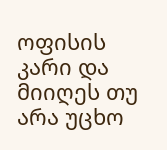ოფისის კარი და მიიღეს თუ არა უცხო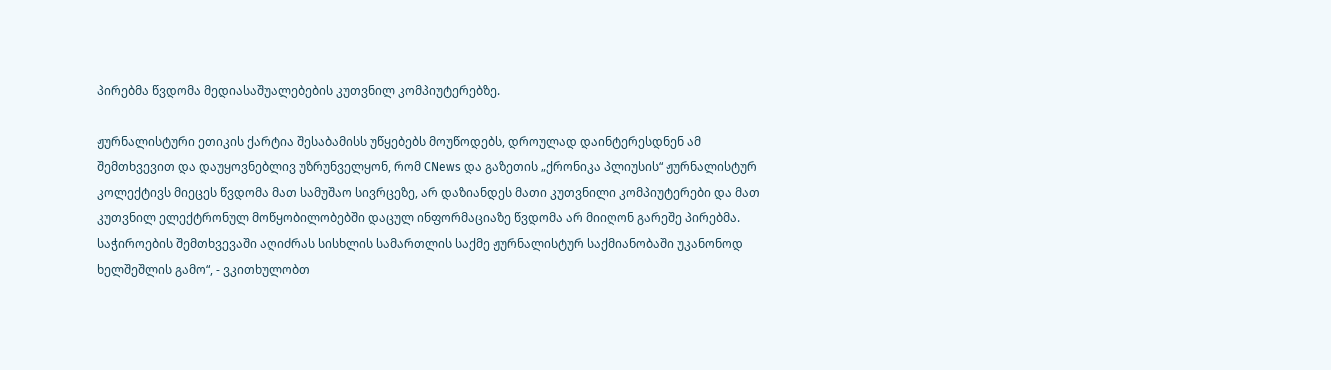პირებმა წვდომა მედიასაშუალებების კუთვნილ კომპიუტერებზე.

ჟურნალისტური ეთიკის ქარტია შესაბამისს უწყებებს მოუწოდებს, დროულად დაინტერესდნენ ამ შემთხვევით და დაუყოვნებლივ უზრუნველყონ, რომ CNews და გაზეთის „ქრონიკა პლიუსის“ ჟურნალისტურ კოლექტივს მიეცეს წვდომა მათ სამუშაო სივრცეზე, არ დაზიანდეს მათი კუთვნილი კომპიუტერები და მათ კუთვნილ ელექტრონულ მოწყობილობებში დაცულ ინფორმაციაზე წვდომა არ მიიღონ გარეშე პირებმა. საჭიროების შემთხვევაში აღიძრას სისხლის სამართლის საქმე ჟურნალისტურ საქმიანობაში უკანონოდ ხელშეშლის გამო“, - ვკითხულობთ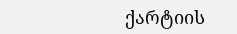ქარტიის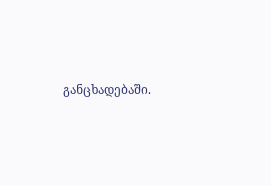განცხადებაში.